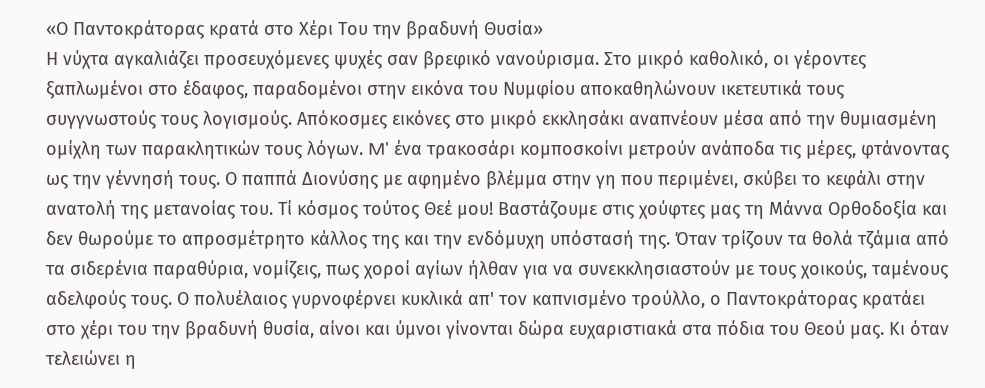«Ο Παντοκράτορας κρατά στο Χέρι Του την βραδυνή Θυσία»
Η νύχτα αγκαλιάζει προσευχόμενες ψυχές σαν βρεφικό νανούρισμα. Στο μικρό καθολικό, οι γέροντες ξαπλωμένοι στο έδαφος, παραδομένοι στην εικόνα του Νυμφίου αποκαθηλώνουν ικετευτικά τους συγγνωστούς τους λογισμούς. Απόκοσμες εικόνες στο μικρό εκκλησάκι αναπνέουν μέσα από την θυμιασμένη ομίχλη των παρακλητικών τους λόγων. M' ένα τρακοσάρι κομποσκοίνι μετρούν ανάποδα τις μέρες, φτάνοντας ως την γέννησή τους. Ο παππά Διονύσης με αφημένο βλέμμα στην γη που περιμένει, σκύβει το κεφάλι στην ανατολή της μετανοίας του. Τί κόσμος τούτος Θεέ μου! Βαστάζουμε στις χούφτες μας τη Μάννα Ορθοδοξία και δεν θωρούμε το απροσμέτρητο κάλλος της και την ενδόμυχη υπόστασή της. Όταν τρίζουν τα θολά τζάμια από τα σιδερένια παραθύρια, νομίζεις, πως χοροί αγίων ήλθαν για να συνεκκλησιαστούν με τους χοικούς, ταμένους αδελφούς τους. Ο πολυέλαιος γυρνοφέρνει κυκλικά απ' τον καπνισμένο τρούλλο, ο Παντοκράτορας κρατάει στο χέρι του την βραδυνή θυσία, αίνοι και ύμνοι γίνονται δώρα ευχαριστιακά στα πόδια του Θεού μας. Κι όταν τελειώνει η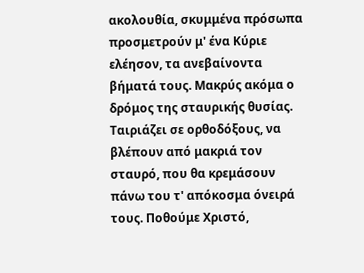ακολουθία, σκυμμένα πρόσωπα προσμετρούν μ' ένα Κύριε ελέησον, τα ανεβαίνοντα βήματά τους. Μακρύς ακόμα ο δρόμος της σταυρικής θυσίας. Ταιριάζει σε ορθοδόξους, να βλέπουν από μακριά τον σταυρό, που θα κρεμάσουν πάνω του τ' απόκοσμα όνειρά τους. Ποθούμε Χριστό,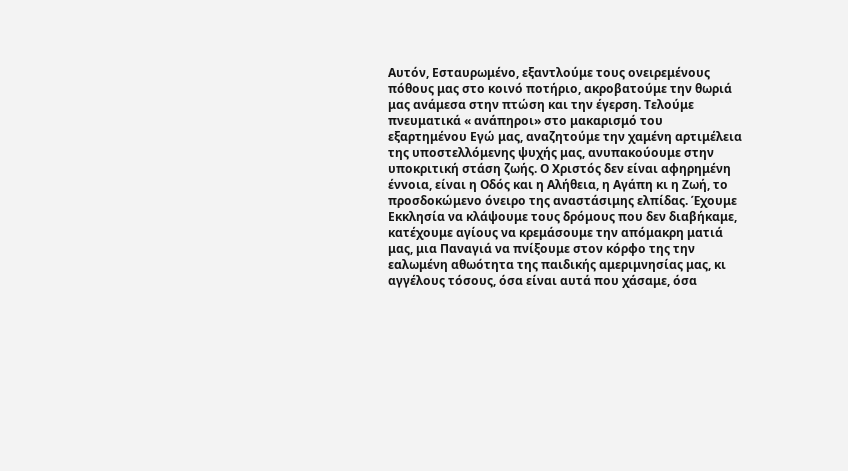Αυτόν, Εσταυρωμένο, εξαντλούμε τους ονειρεμένους πόθους μας στο κοινό ποτήριο, ακροβατούμε την θωριά μας ανάμεσα στην πτώση και την έγερση. Τελούμε πνευματικά « ανάπηροι» στο μακαρισμό του εξαρτημένου Εγώ μας, αναζητούμε την χαμένη αρτιμέλεια της υποστελλόμενης ψυχής μας, ανυπακούουμε στην υποκριτική στάση ζωής. Ο Χριστός δεν είναι αφηρημένη έννοια, είναι η Οδός και η Αλήθεια, η Αγάπη κι η Ζωή, το προσδοκώμενο όνειρο της αναστάσιμης ελπίδας. Έχουμε Εκκλησία να κλάψουμε τους δρόμους που δεν διαβήκαμε, κατέχουμε αγίους να κρεμάσουμε την απόμακρη ματιά μας, μια Παναγιά να πνίξουμε στον κόρφο της την εαλωμένη αθωότητα της παιδικής αμεριμνησίας μας, κι αγγέλους τόσους, όσα είναι αυτά που χάσαμε, όσα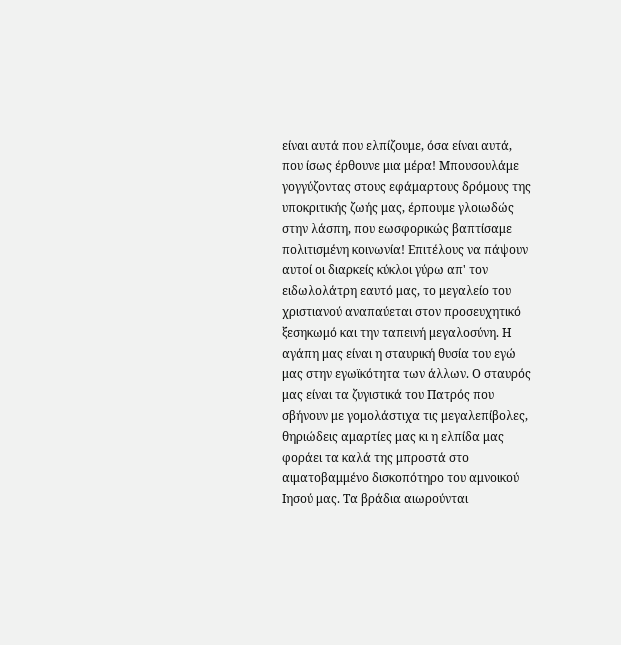είναι αυτά που ελπίζουμε, όσα είναι αυτά, που ίσως έρθουνε μια μέρα! Μπουσουλάμε γογγύζοντας στους εφάμαρτους δρόμους της υποκριτικής ζωής μας, έρπουμε γλοιωδώς στην λάσπη, που εωσφορικώς βαπτίσαμε πολιτισμένη κοινωνία! Επιτέλους να πάψουν αυτοί οι διαρκείς κύκλοι γύρω απ' τον ειδωλολάτρη εαυτό μας, το μεγαλείο του χριστιανού αναπαύεται στον προσευχητικό ξεσηκωμό και την ταπεινή μεγαλοσύνη. Η αγάπη μας είναι η σταυρική θυσία του εγώ μας στην εγωϊκότητα των άλλων. Ο σταυρός μας είναι τα ζυγιστικά του Πατρός που σβήνουν με γομολάστιχα τις μεγαλεπίβολες, θηριώδεις αμαρτίες μας κι η ελπίδα μας φοράει τα καλά της μπροστά στο αιματοβαμμένο δισκοπότηρο του αμνοικού Ιησού μας. Τα βράδια αιωρούνται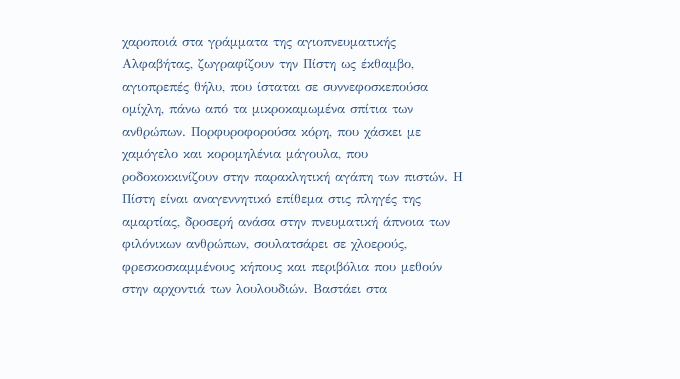χαροποιά στα γράμματα της αγιοπνευματικής Αλφαβήτας, ζωγραφίζουν την Πίστη ως έκθαμβο, αγιοπρεπές θήλυ, που ίσταται σε συννεφοσκεπούσα ομίχλη, πάνω από τα μικροκαμωμένα σπίτια των ανθρώπων. Πορφυροφορούσα κόρη, που χάσκει με χαμόγελο και κορομηλένια μάγουλα, που ροδοκοκκινίζουν στην παρακλητική αγάπη των πιστών. Η Πίστη είναι αναγεννητικό επίθεμα στις πληγές της αμαρτίας, δροσερή ανάσα στην πνευματική άπνοια των φιλόνικων ανθρώπων, σουλατσάρει σε χλοερούς, φρεσκοσκαμμένους κήπους και περιβόλια που μεθούν στην αρχοντιά των λουλουδιών. Βαστάει στα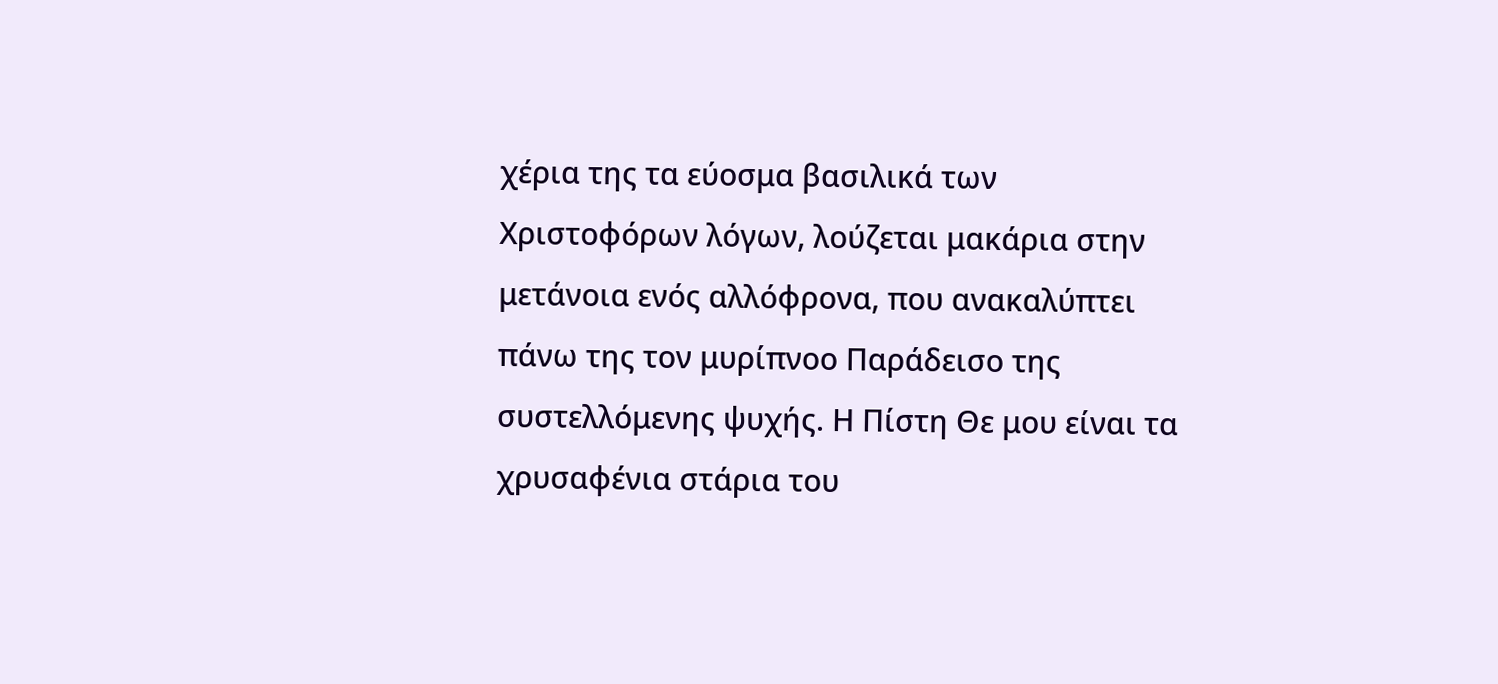χέρια της τα εύοσμα βασιλικά των Χριστοφόρων λόγων, λούζεται μακάρια στην μετάνοια ενός αλλόφρονα, που ανακαλύπτει πάνω της τον μυρίπνοο Παράδεισο της συστελλόμενης ψυχής. Η Πίστη Θε μου είναι τα χρυσαφένια στάρια του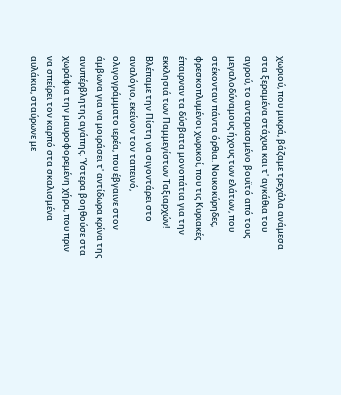χωριού, που μικρά, βάζαμε τρεχάλα ανάμεσα στα ξεραμένα στάχυα και τ' αγκάθια του αγρού, το ανταριασμένο βουϊτό από τους μεγαλοδύναμους ήχους των ελάτων, που στέκονταν πάντα όρθια. Νοικοκύρηδες, φρεσκοπλυμένοι χωρικοί, που τις Κυριακές έπαιρναν τα δύσβατα μονοπάτια για την εκκλησιά των Παμμεγίστων Ταξιαρχών! Βλέπαμε την Πίστη να σιγοντάρει στο αναλόγιο, εκείνον τον ταπεινό, ολιγογράμματο ιερέα, που έβγαινε στον άμβωνα για να μοιράσει τ' αντίδωρα κρίνα της ανυπέρβλητης αγάπης. Ύστερα βοηθούσε στα χωράφια την μαυροφορεμένη χήρα, που πριν να σπείρει τον καρπό στα σκαλισμένα αυλάκια, σταύρωνε με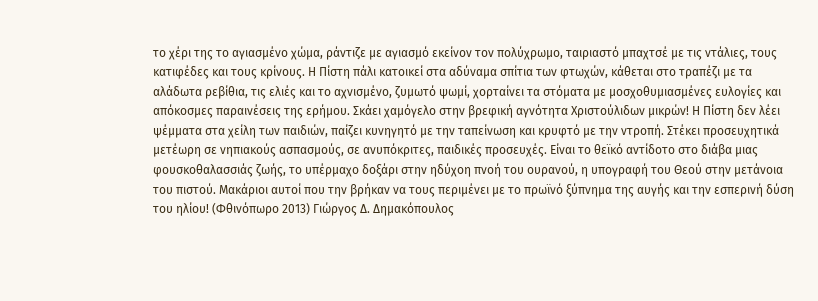το χέρι της το αγιασμένο χώμα, ράντιζε με αγιασμό εκείνον τον πολύχρωμο, ταιριαστό μπαχτσέ με τις ντάλιες, τους κατιφέδες και τους κρίνους. Η Πίστη πάλι κατοικεί στα αδύναμα σπίτια των φτωχών, κάθεται στο τραπέζι με τα αλάδωτα ρεβίθια, τις ελιές και το αχνισμένο, ζυμωτό ψωμί, χορταίνει τα στόματα με μοσχοθυμιασμένες ευλογίες και απόκοσμες παραινέσεις της ερήμου. Σκάει χαμόγελο στην βρεφική αγνότητα Χριστούλιδων μικρών! Η Πίστη δεν λέει ψέμματα στα χείλη των παιδιών, παίζει κυνηγητό με την ταπείνωση και κρυφτό με την ντροπή. Στέκει προσευχητικά μετέωρη σε νηπιακούς ασπασμούς, σε ανυπόκριτες, παιδικές προσευχές. Είναι το θεϊκό αντίδοτο στο διάβα μιας φουσκοθαλασσιάς ζωής, το υπέρμαχο δοξάρι στην ηδύχοη πνοή του ουρανού, η υπογραφή του Θεού στην μετάνοια του πιστού. Μακάριοι αυτοί που την βρήκαν να τους περιμένει με το πρωϊνό ξύπνημα της αυγής και την εσπερινή δύση του ηλίου! (Φθινόπωρο 2013) Γιώργος Δ. Δημακόπουλος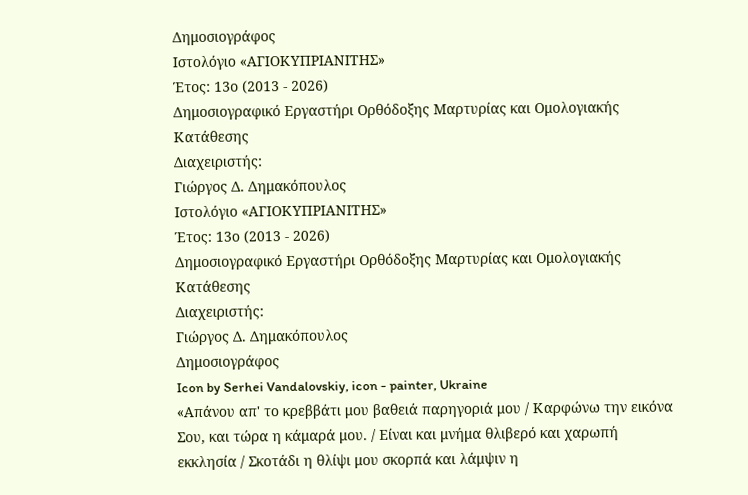Δημοσιογράφος
Ιστολόγιο «ΑΓΙΟΚΥΠΡΙΑΝΙΤΗΣ»
Έτος: 13ο (2013 - 2026)
Δημοσιογραφικό Εργαστήρι Ορθόδοξης Μαρτυρίας και Ομολογιακής Κατάθεσης
Διαχειριστής:
Γιώργος Δ. Δημακόπουλος
Ιστολόγιο «ΑΓΙΟΚΥΠΡΙΑΝΙΤΗΣ»
Έτος: 13ο (2013 - 2026)
Δημοσιογραφικό Εργαστήρι Ορθόδοξης Μαρτυρίας και Ομολογιακής Κατάθεσης
Διαχειριστής:
Γιώργος Δ. Δημακόπουλος
Δημοσιογράφος
Icon by Serhei Vandalovskiy, icon - painter, Ukraine
«Απάνου απ' το κρεββάτι μου βαθειά παρηγοριά μου / Καρφώνω την εικόνα Σου, και τώρα η κάμαρά μου. / Είναι και μνήμα θλιβερό και χαρωπή εκκλησία / Σκοτάδι η θλίψι μου σκορπά και λάμψιν η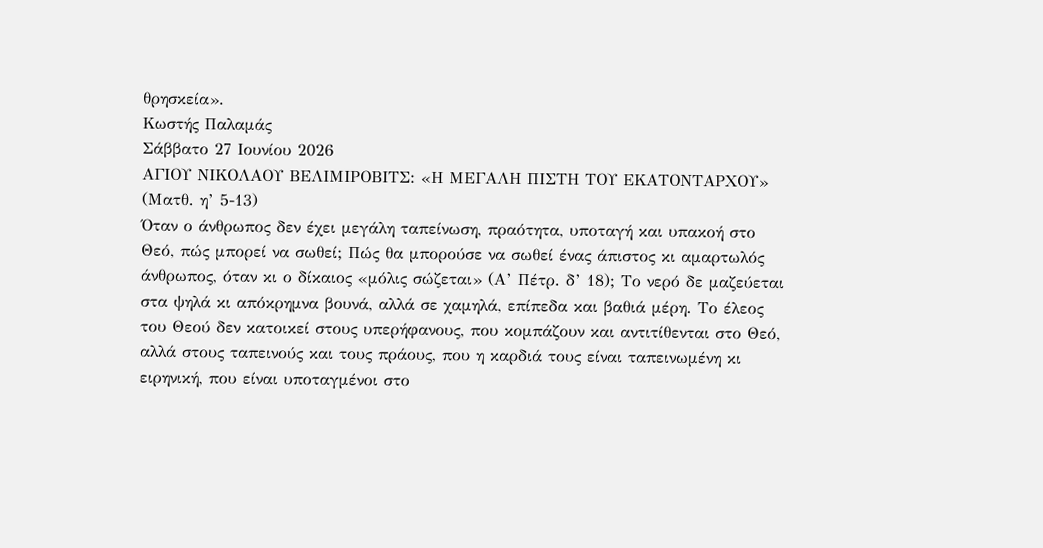θρησκεία».
Κωστής Παλαμάς
Σάββατο 27 Ιουνίου 2026
ΑΓΙΟΥ ΝΙΚΟΛΑΟΥ ΒΕΛΙΜΙΡΟΒΙΤΣ: «Η ΜΕΓΑΛΗ ΠΙΣΤΗ ΤΟΥ ΕΚΑΤΟΝΤΑΡΧΟΥ»
(Ματθ. η’ 5-13)
Όταν ο άνθρωπος δεν έχει μεγάλη ταπείνωση, πραότητα, υποταγή και υπακοή στο Θεό, πώς μπορεί να σωθεί; Πώς θα μπορούσε να σωθεί ένας άπιστος κι αμαρτωλός άνθρωπος, όταν κι ο δίκαιος «μόλις σώζεται» (Α’ Πέτρ. δ’ 18); Το νερό δε μαζεύεται στα ψηλά κι απόκρημνα βουνά, αλλά σε χαμηλά, επίπεδα και βαθιά μέρη. Το έλεος του Θεού δεν κατοικεί στους υπερήφανους, που κομπάζουν και αντιτίθενται στο Θεό, αλλά στους ταπεινούς και τους πράους, που η καρδιά τους είναι ταπεινωμένη κι ειρηνική, που είναι υποταγμένοι στο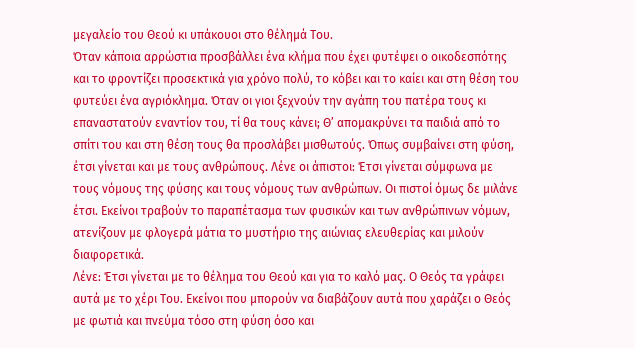μεγαλείο του Θεού κι υπάκουοι στο θέλημά Του.
Όταν κάποια αρρώστια προσβάλλει ένα κλήμα που έχει φυτέψει ο οικοδεσπότης και το φροντίζει προσεκτικά για χρόνο πολύ, το κόβει και το καίει και στη θέση του φυτεύει ένα αγριόκλημα. Όταν οι γιοι ξεχνούν την αγάπη του πατέρα τους κι επαναστατούν εναντίον του, τί θα τους κάνει; Θ’ απομακρύνει τα παιδιά από το σπίτι του και στη θέση τους θα προσλάβει μισθωτούς. Όπως συμβαίνει στη φύση, έτσι γίνεται και με τους ανθρώπους. Λένε οι άπιστοι: Έτσι γίνεται σύμφωνα με τους νόμους της φύσης και τους νόμους των ανθρώπων. Οι πιστοί όμως δε μιλάνε έτσι. Εκείνοι τραβούν το παραπέτασμα των φυσικών και των ανθρώπινων νόμων, ατενίζουν με φλογερά μάτια το μυστήριο της αιώνιας ελευθερίας και μιλούν διαφορετικά.
Λένε: Έτσι γίνεται με το θέλημα του Θεού και για το καλό μας. Ο Θεός τα γράφει αυτά με το χέρι Του. Εκείνοι που μπορούν να διαβάζουν αυτά που χαράζει ο Θεός με φωτιά και πνεύμα τόσο στη φύση όσο και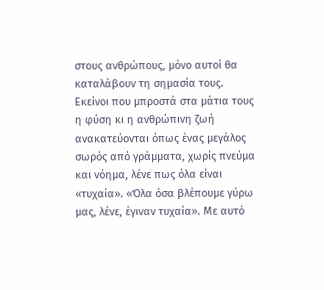στους ανθρώπους, μόνο αυτοί θα καταλάβουν τη σημασία τους. Εκείνοι που μπροστά στα μάτια τους η φύση κι η ανθρώπινη ζωή ανακατεύονται όπως ένας μεγάλος σωρός από γράμματα, χωρίς πνεύμα και νόημα, λένε πως όλα είναι «τυχαία». «Όλα όσα βλέπουμε γύρω μας, λένε, έγιναν τυχαία». Με αυτό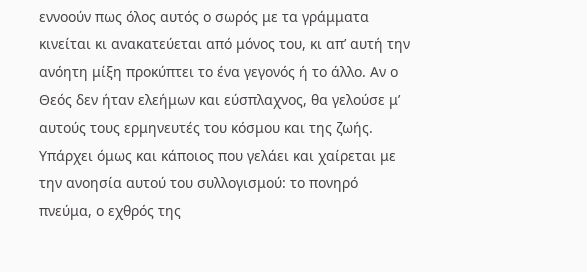εννοούν πως όλος αυτός ο σωρός με τα γράμματα κινείται κι ανακατεύεται από μόνος του, κι απ’ αυτή την ανόητη μίξη προκύπτει το ένα γεγονός ή το άλλο. Αν ο Θεός δεν ήταν ελεήμων και εύσπλαχνος, θα γελούσε μ’ αυτούς τους ερμηνευτές του κόσμου και της ζωής.
Υπάρχει όμως και κάποιος που γελάει και χαίρεται με την ανοησία αυτού του συλλογισμού: το πονηρό πνεύμα, ο εχθρός της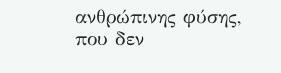ανθρώπινης φύσης, που δεν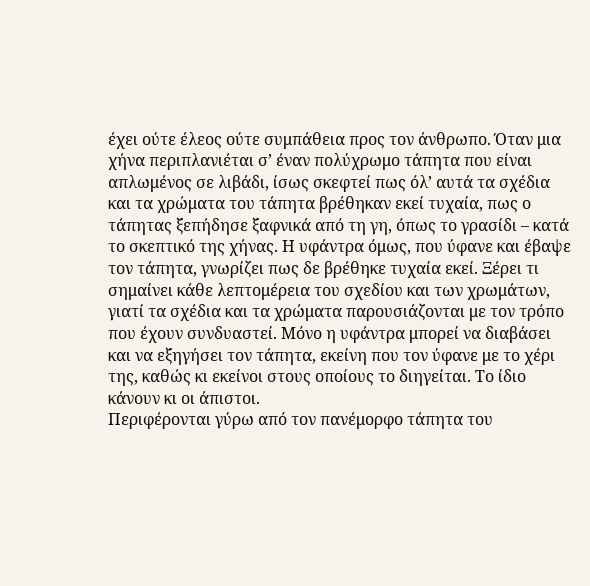έχει ούτε έλεος ούτε συμπάθεια προς τον άνθρωπο. Όταν μια χήνα περιπλανιέται σ’ έναν πολύχρωμο τάπητα που είναι απλωμένος σε λιβάδι, ίσως σκεφτεί πως όλ’ αυτά τα σχέδια και τα χρώματα του τάπητα βρέθηκαν εκεί τυχαία, πως ο τάπητας ξεπήδησε ξαφνικά από τη γη, όπως το γρασίδι – κατά το σκεπτικό της χήνας. Η υφάντρα όμως, που ύφανε και έβαψε τον τάπητα, γνωρίζει πως δε βρέθηκε τυχαία εκεί. Ξέρει τι σημαίνει κάθε λεπτομέρεια του σχεδίου και των χρωμάτων, γιατί τα σχέδια και τα χρώματα παρουσιάζονται με τον τρόπο που έχουν συνδυαστεί. Μόνο η υφάντρα μπορεί να διαβάσει και να εξηγήσει τον τάπητα, εκείνη που τον ύφανε με το χέρι της, καθώς κι εκείνοι στους οποίους το διηγείται. Το ίδιο κάνουν κι οι άπιστοι.
Περιφέρονται γύρω από τον πανέμορφο τάπητα του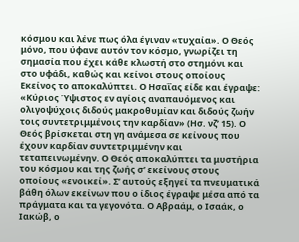κόσμου και λένε πως όλα έγιναν «τυχαία». Ο Θεός μόνο, που ύφανε αυτόν τον κόσμο, γνωρίζει τη σημασία που έχει κάθε κλωστή στο στημόνι και στο υφάδι, καθώς και κείνοι στους οποίους Εκείνος το αποκαλύπτει. Ο Ησαΐας είδε και έγραψε: «Κύριος Ύψιστος εν αγίοις αναπαυόμενος και ολιγοψύχοις διδούς μακροθυμίαν και διδούς ζωήν τοις συντετριμμένοις την καρδίαν» (Ησ. νζ’ 15). Ο Θεός βρίσκεται στη γη ανάμεσα σε κείνους που έχουν καρδίαν συντετριμμένην και τεταπεινωμένην. Ο Θεός αποκαλύπτει τα μυστήρια του κόσμου και της ζωής σ’ εκείνους στους οποίους «ενοικεί». Σ’ αυτούς εξηγεί τα πνευματικά βάθη όλων εκείνων που ο ίδιος έγραψε μέσα από τα πράγματα και τα γεγονότα. Ο Αβραάμ, ο Ισαάκ, ο Ιακώβ, ο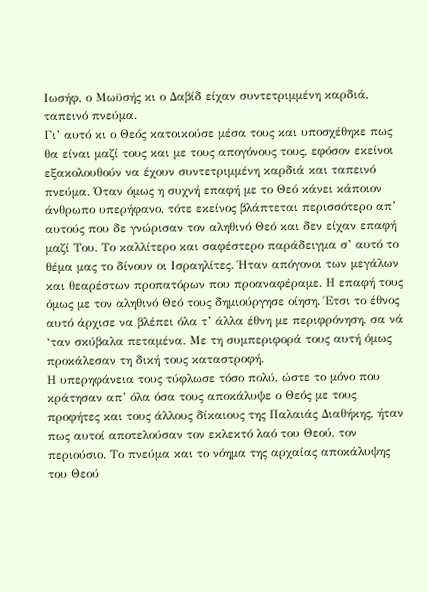Ιωσήφ, ο Μωϋσής κι ο Δαβίδ είχαν συντετριμμένη καρδιά, ταπεινό πνεύμα.
Γι’ αυτό κι ο Θεός κατοικούσε μέσα τους και υποσχέθηκε πως θα είναι μαζί τους και με τους απογόνους τους, εφόσον εκείνοι εξακολουθούν να έχουν συντετριμμένη καρδιά και ταπεινό πνεύμα. Όταν όμως η συχνή επαφή με το Θεό κάνει κάποιον άνθρωπο υπερήφανο, τότε εκείνος βλάπτεται περισσότερο απ’ αυτούς που δε γνώρισαν τον αληθινό Θεό και δεν είχαν επαφή μαζί Του. Το καλλίτερο και σαφέστερο παράδειγμα σ’ αυτό το θέμα μας το δίνουν οι Ισραηλίτες. Ήταν απόγονοι των μεγάλων και θεαρέστων προπατόρων που προαναφέραμε. Η επαφή τους όμως με τον αληθινό Θεό τους δημιούργησε οίηση. Έτσι το έθνος αυτό άρχισε να βλέπει όλα τ’ άλλα έθνη με περιφρόνηση, σα νά ‘ταν σκύβαλα πεταμένα. Με τη συμπεριφορά τους αυτή όμως προκάλεσαν τη δική τους καταστροφή.
Η υπερηφάνεια τους τύφλωσε τόσο πολύ, ώστε το μόνο που κράτησαν απ’ όλα όσα τους αποκάλυψε ο Θεός με τους προφήτες και τους άλλους δίκαιους της Παλαιάς Διαθήκης, ήταν πως αυτοί αποτελούσαν τον εκλεκτό λαό του Θεού, τον περιούσιο. Το πνεύμα και το νόημα της αρχαίας αποκάλυψης του Θεού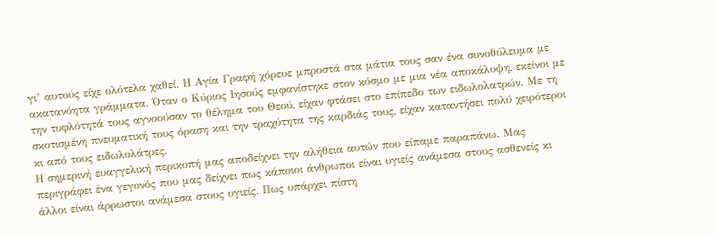γι’ αυτούς είχε ολότελα χαθεί. Η Αγία Γραφή χόρευε μπροστά στα μάτια τους σαν ένα συνοθύλευμα με ακατανόητα γράμματα. Όταν ο Κύριος Ιησούς εμφανίστηκε στον κόσμο με μια νέα αποκάλυψη, εκείνοι με την τυφλότητά τους αγνοούσαν το θέλημα του Θεού, είχαν φτάσει στο επίπεδο των ειδωλολατρών. Με τη σκοτισμένη πνευματική τους όραση και την τραχύτητα της καρδιάς τους, είχαν καταντήσει πολύ χειρότεροι κι από τους ειδωλολάτρες.
Η σημερινή ευαγγελική περικοπή μας αποδείχνει την αλήθεια αυτών που είπαμε παραπάνω. Μας περιγράφει ένα γεγονός που μας δείχνει πως κάποιοι άνθρωποι είναι υγιείς ανάμεσα στους ασθενείς κι άλλοι είναι άρρωστοι ανάμεσα στους υγιείς. Πως υπάρχει πίστη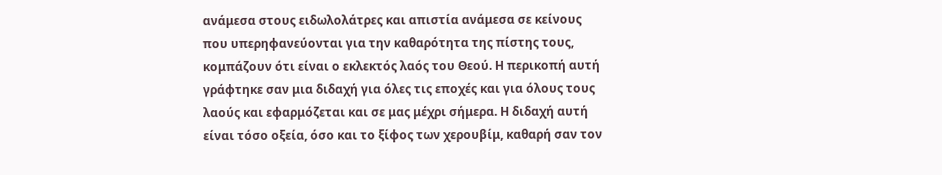ανάμεσα στους ειδωλολάτρες και απιστία ανάμεσα σε κείνους που υπερηφανεύονται για την καθαρότητα της πίστης τους, κομπάζουν ότι είναι ο εκλεκτός λαός του Θεού. Η περικοπή αυτή γράφτηκε σαν μια διδαχή για όλες τις εποχές και για όλους τους λαούς και εφαρμόζεται και σε μας μέχρι σήμερα. Η διδαχή αυτή είναι τόσο οξεία, όσο και το ξίφος των χερουβίμ, καθαρή σαν τον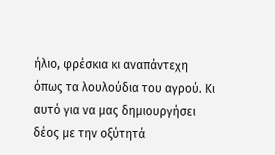ήλιο, φρέσκια κι αναπάντεχη όπως τα λουλούδια του αγρού. Κι αυτό για να μας δημιουργήσει δέος με την οξύτητά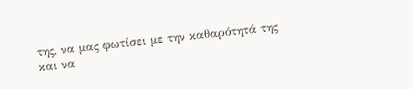της, να μας φωτίσει με την καθαρότητά της και να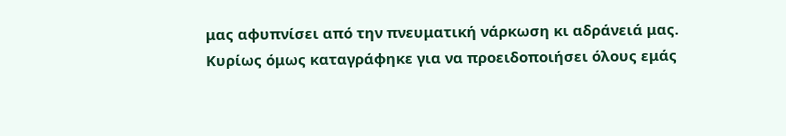μας αφυπνίσει από την πνευματική νάρκωση κι αδράνειά μας.
Κυρίως όμως καταγράφηκε για να προειδοποιήσει όλους εμάς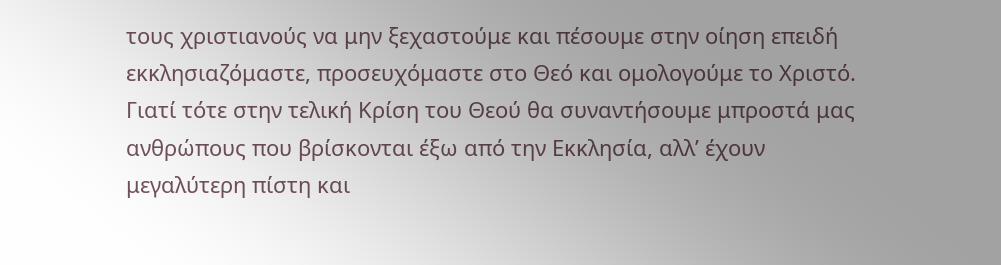τους χριστιανούς να μην ξεχαστούμε και πέσουμε στην οίηση επειδή εκκλησιαζόμαστε, προσευχόμαστε στο Θεό και ομολογούμε το Χριστό. Γιατί τότε στην τελική Κρίση του Θεού θα συναντήσουμε μπροστά μας ανθρώπους που βρίσκονται έξω από την Εκκλησία, αλλ’ έχουν μεγαλύτερη πίστη και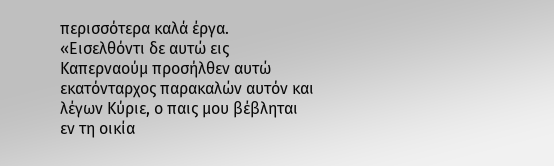περισσότερα καλά έργα. «Εισελθόντι δε αυτώ εις Καπερναούμ προσήλθεν αυτώ εκατόνταρχος παρακαλών αυτόν και λέγων Κύριε, ο παις μου βέβληται εν τη οικία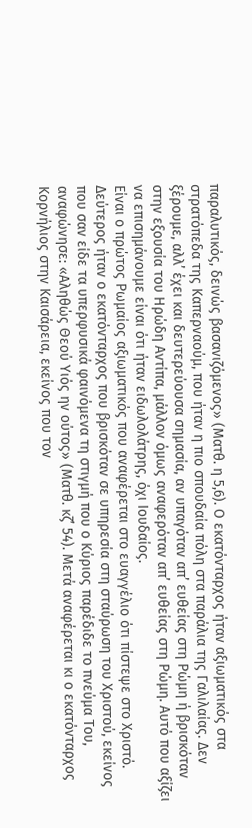παραλυτικός, δεινώς βασανιζόμενος» (Ματθ. η 5,6). Ο εκατόνταρχος ήταν αξιωματικός στα στρατόπεδα της Καπερναούμ, που ήταν η πιο σπουδαία πόλη στα παράλια της Γαλιλαίας. Δεν ξέρουμε, αλλ’ έχει και δευτερεύουσα σημασία, αν υπαγόταν απ’ ευθείας στη Ρώμη ή βρισκόταν στην εξουσία του Ηρώδη Αντίπα, μάλλον όμως αναφερόταν απ’ ευθείας στη Ρώμη. Αυτό που αξίζει να επισημάνουμε είναι ότι ήταν ειδωλολάτρης, όχι Ιουδαίος.
Είναι ο πρώτος Ρωμαίος αξιωματικός που αναφέρεται στο ευαγγέλιο ότι πίστεψε στο Χριστό. Δεύτερος ήταν ο εκατόνταρχος που βρισκόταν σε υπηρεσία στη σταύρωση του Χριστού, εκείνος που σαν είδε τα υπερφυσικά φαινόμενα τη στιγμή που ο Κύριος παρέδιδε το πνεύμα Του, αναφώνησε: «Αληθώς Θεού Υιός ην ούτος» (Ματθ. κζ’ 54). Μετά αναφέρεται κι ο εκατόνταρχος Κορνήλιος στην Καισάρεια, εκείνος που τον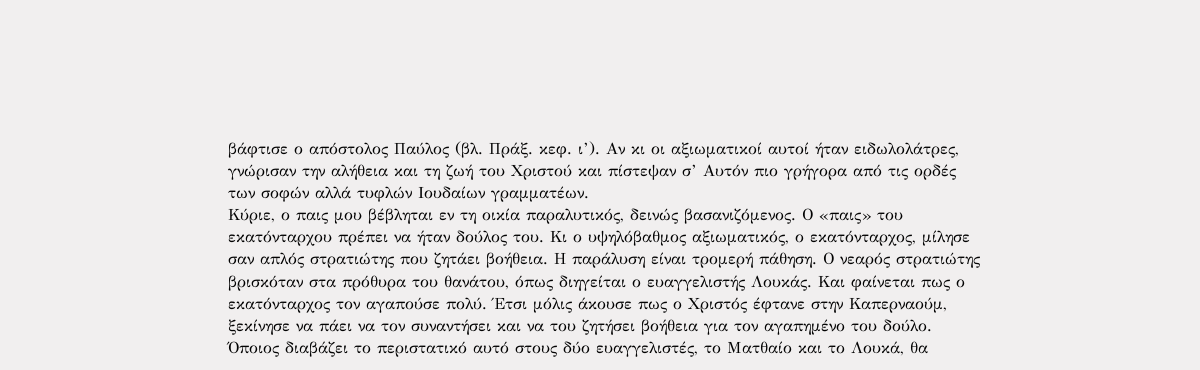βάφτισε ο απόστολος Παύλος (βλ. Πράξ. κεφ. ι’). Αν κι οι αξιωματικοί αυτοί ήταν ειδωλολάτρες, γνώρισαν την αλήθεια και τη ζωή του Χριστού και πίστεψαν σ’ Αυτόν πιο γρήγορα από τις ορδές των σοφών αλλά τυφλών Ιουδαίων γραμματέων.
Κύριε, ο παις μου βέβληται εν τη οικία παραλυτικός, δεινώς βασανιζόμενος. Ο «παις» του εκατόνταρχου πρέπει να ήταν δούλος του. Κι ο υψηλόβαθμος αξιωματικός, ο εκατόνταρχος, μίλησε σαν απλός στρατιώτης που ζητάει βοήθεια. Η παράλυση είναι τρομερή πάθηση. Ο νεαρός στρατιώτης βρισκόταν στα πρόθυρα του θανάτου, όπως διηγείται ο ευαγγελιστής Λουκάς. Και φαίνεται πως ο εκατόνταρχος τον αγαπούσε πολύ. Έτσι μόλις άκουσε πως ο Χριστός έφτανε στην Καπερναούμ, ξεκίνησε να πάει να τον συναντήσει και να του ζητήσει βοήθεια για τον αγαπημένο του δούλο. Όποιος διαβάζει το περιστατικό αυτό στους δύο ευαγγελιστές, το Ματθαίο και το Λουκά, θα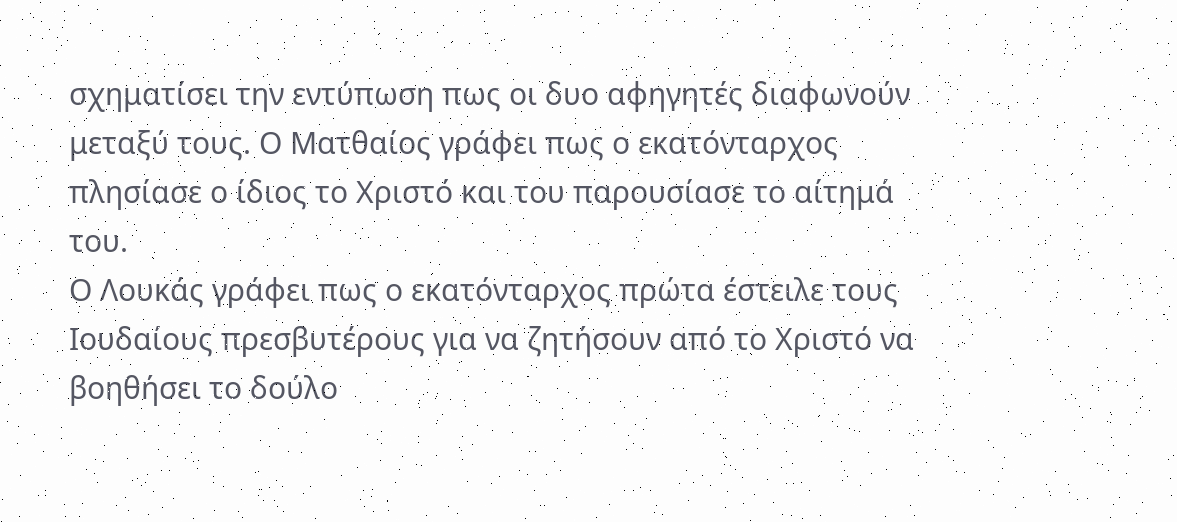σχηματίσει την εντύπωση πως οι δυο αφηγητές διαφωνούν μεταξύ τους. Ο Ματθαίος γράφει πως ο εκατόνταρχος πλησίασε ο ίδιος το Χριστό και του παρουσίασε το αίτημά του.
Ο Λουκάς γράφει πως ο εκατόνταρχος πρώτα έστειλε τους Ιουδαίους πρεσβυτέρους για να ζητήσουν από το Χριστό να βοηθήσει το δούλο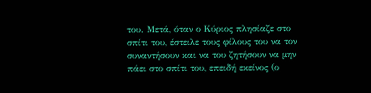του. Μετά, όταν ο Κύριος πλησίαζε στο σπίτι του, έστειλε τους φίλους του να τον συναντήσουν και να του ζητήσουν να μην πάει στο σπίτι του, επειδή εκείνος (ο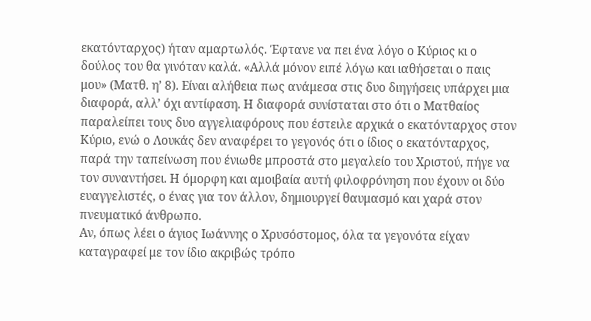εκατόνταρχος) ήταν αμαρτωλός. Έφτανε να πει ένα λόγο ο Κύριος κι ο δούλος του θα γινόταν καλά. «Αλλά μόνον ειπέ λόγω και ιαθήσεται ο παις μου» (Ματθ. η’ 8). Είναι αλήθεια πως ανάμεσα στις δυο διηγήσεις υπάρχει μια διαφορά, αλλ’ όχι αντίφαση. Η διαφορά συνίσταται στο ότι ο Ματθαίος παραλείπει τους δυο αγγελιαφόρους που έστειλε αρχικά ο εκατόνταρχος στον Κύριο, ενώ ο Λουκάς δεν αναφέρει το γεγονός ότι ο ίδιος ο εκατόνταρχος, παρά την ταπείνωση που ένιωθε μπροστά στο μεγαλείο του Χριστού, πήγε να τον συναντήσει. Η όμορφη και αμοιβαία αυτή φιλοφρόνηση που έχουν οι δύο ευαγγελιστές, ο ένας για τον άλλον, δημιουργεί θαυμασμό και χαρά στον πνευματικό άνθρωπο.
Αν, όπως λέει ο άγιος Ιωάννης ο Χρυσόστομος, όλα τα γεγονότα είχαν καταγραφεί με τον ίδιο ακριβώς τρόπο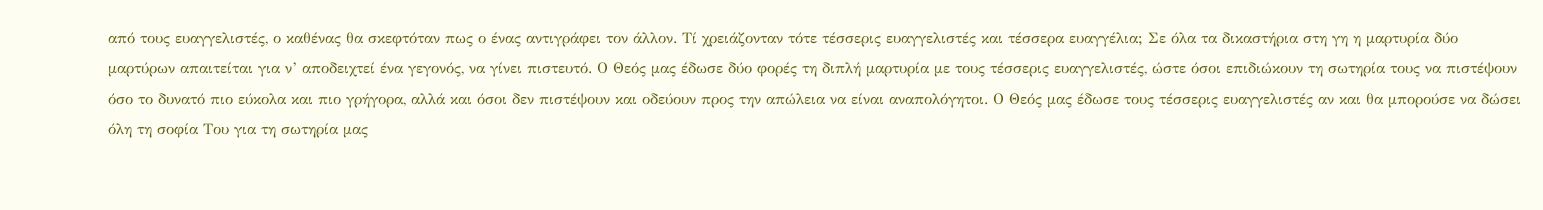από τους ευαγγελιστές, ο καθένας θα σκεφτόταν πως ο ένας αντιγράφει τον άλλον. Τί χρειάζονταν τότε τέσσερις ευαγγελιστές και τέσσερα ευαγγέλια; Σε όλα τα δικαστήρια στη γη η μαρτυρία δύο μαρτύρων απαιτείται για ν’ αποδειχτεί ένα γεγονός, να γίνει πιστευτό. Ο Θεός μας έδωσε δύο φορές τη διπλή μαρτυρία με τους τέσσερις ευαγγελιστές, ώστε όσοι επιδιώκουν τη σωτηρία τους να πιστέψουν όσο το δυνατό πιο εύκολα και πιο γρήγορα, αλλά και όσοι δεν πιστέψουν και οδεύουν προς την απώλεια να είναι αναπολόγητοι. Ο Θεός μας έδωσε τους τέσσερις ευαγγελιστές αν και θα μπορούσε να δώσει όλη τη σοφία Του για τη σωτηρία μας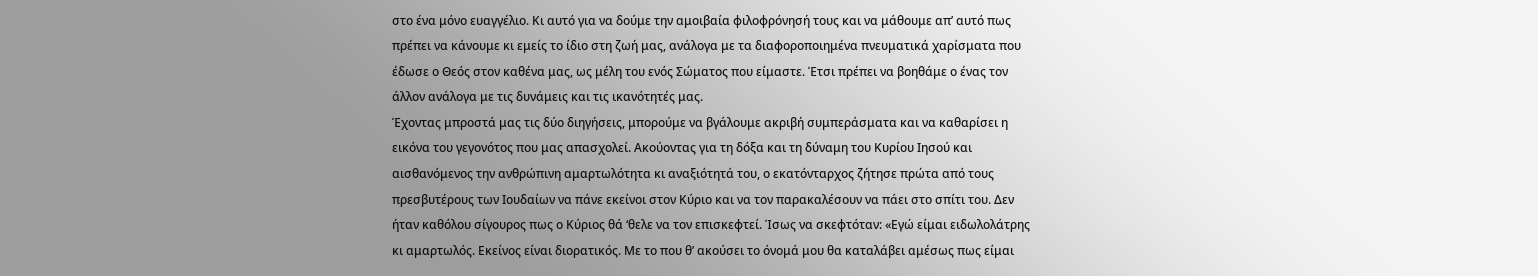στο ένα μόνο ευαγγέλιο. Κι αυτό για να δούμε την αμοιβαία φιλοφρόνησή τους και να μάθουμε απ’ αυτό πως πρέπει να κάνουμε κι εμείς το ίδιο στη ζωή μας, ανάλογα με τα διαφοροποιημένα πνευματικά χαρίσματα που έδωσε ο Θεός στον καθένα μας, ως μέλη του ενός Σώματος που είμαστε. Έτσι πρέπει να βοηθάμε ο ένας τον άλλον ανάλογα με τις δυνάμεις και τις ικανότητές μας.
Έχοντας μπροστά μας τις δύο διηγήσεις, μπορούμε να βγάλουμε ακριβή συμπεράσματα και να καθαρίσει η εικόνα του γεγονότος που μας απασχολεί. Ακούοντας για τη δόξα και τη δύναμη του Κυρίου Ιησού και αισθανόμενος την ανθρώπινη αμαρτωλότητα κι αναξιότητά του, ο εκατόνταρχος ζήτησε πρώτα από τους πρεσβυτέρους των Ιουδαίων να πάνε εκείνοι στον Κύριο και να τον παρακαλέσουν να πάει στο σπίτι του. Δεν ήταν καθόλου σίγουρος πως ο Κύριος θά ‘θελε να τον επισκεφτεί. Ίσως να σκεφτόταν: «Εγώ είμαι ειδωλολάτρης κι αμαρτωλός. Εκείνος είναι διορατικός. Με το που θ’ ακούσει το όνομά μου θα καταλάβει αμέσως πως είμαι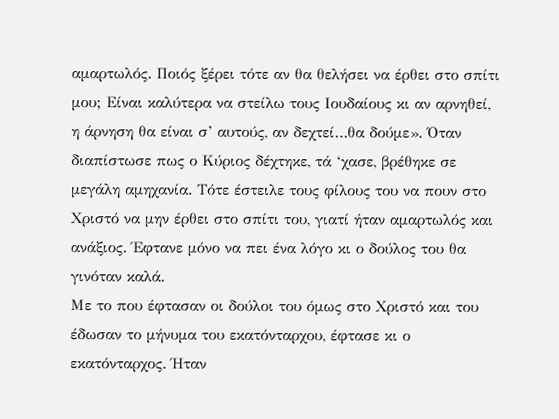αμαρτωλός. Ποιός ξέρει τότε αν θα θελήσει να έρθει στο σπίτι μου; Είναι καλύτερα να στείλω τους Ιουδαίους κι αν αρνηθεί, η άρνηση θα είναι σ’ αυτούς, αν δεχτεί…θα δούμε». Όταν διαπίστωσε πως ο Κύριος δέχτηκε, τά ‘χασε, βρέθηκε σε μεγάλη αμηχανία. Τότε έστειλε τους φίλους του να πουν στο Χριστό να μην έρθει στο σπίτι του, γιατί ήταν αμαρτωλός και ανάξιος. Έφτανε μόνο να πει ένα λόγο κι ο δούλος του θα γινόταν καλά.
Με το που έφτασαν οι δούλοι του όμως στο Χριστό και του έδωσαν το μήνυμα του εκατόνταρχου, έφτασε κι ο εκατόνταρχος. Ήταν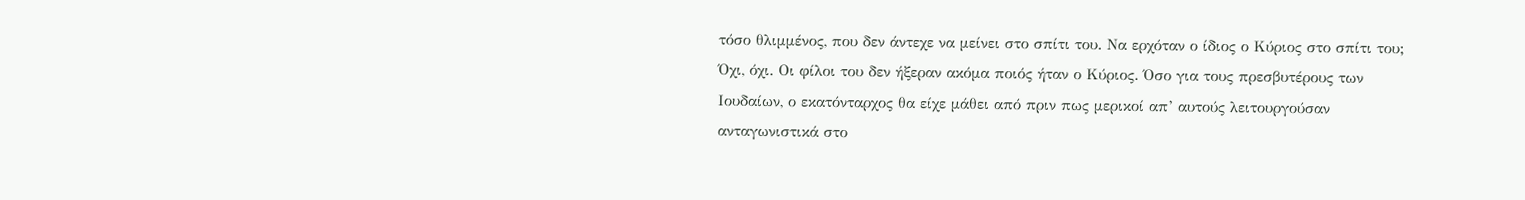τόσο θλιμμένος, που δεν άντεχε να μείνει στο σπίτι του. Να ερχόταν ο ίδιος ο Κύριος στο σπίτι του; Όχι, όχι. Οι φίλοι του δεν ήξεραν ακόμα ποιός ήταν ο Κύριος. Όσο για τους πρεσβυτέρους των Ιουδαίων, ο εκατόνταρχος θα είχε μάθει από πριν πως μερικοί απ’ αυτούς λειτουργούσαν ανταγωνιστικά στο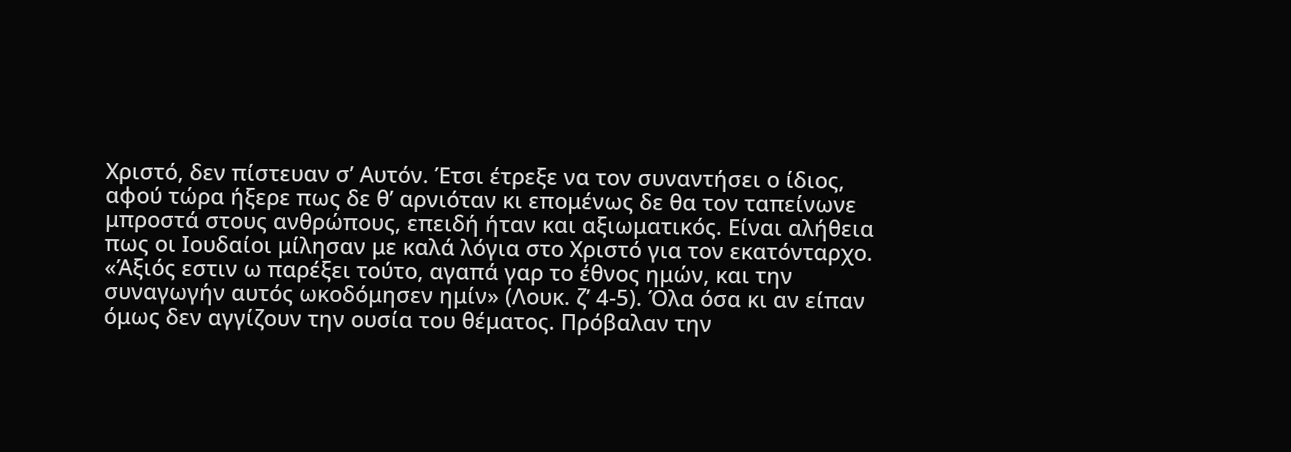Χριστό, δεν πίστευαν σ’ Αυτόν. Έτσι έτρεξε να τον συναντήσει ο ίδιος, αφού τώρα ήξερε πως δε θ’ αρνιόταν κι επομένως δε θα τον ταπείνωνε μπροστά στους ανθρώπους, επειδή ήταν και αξιωματικός. Είναι αλήθεια πως οι Ιουδαίοι μίλησαν με καλά λόγια στο Χριστό για τον εκατόνταρχο. «Άξιός εστιν ω παρέξει τούτο, αγαπά γαρ το έθνος ημών, και την συναγωγήν αυτός ωκοδόμησεν ημίν» (Λουκ. ζ’ 4-5). Όλα όσα κι αν είπαν όμως δεν αγγίζουν την ουσία του θέματος. Πρόβαλαν την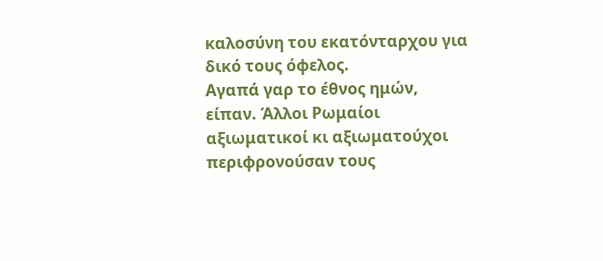καλοσύνη του εκατόνταρχου για δικό τους όφελος.
Αγαπά γαρ το έθνος ημών, είπαν. Άλλοι Ρωμαίοι αξιωματικοί κι αξιωματούχοι περιφρονούσαν τους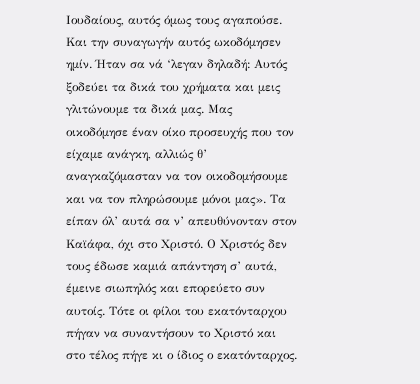Ιουδαίους, αυτός όμως τους αγαπούσε. Και την συναγωγήν αυτός ωκοδόμησεν ημίν. Ήταν σα νά ‘λεγαν δηλαδή: Αυτός ξοδεύει τα δικά του χρήματα και μεις γλιτώνουμε τα δικά μας. Μας οικοδόμησε έναν οίκο προσευχής που τον είχαμε ανάγκη, αλλιώς θ’ αναγκαζόμασταν να τον οικοδομήσουμε και να τον πληρώσουμε μόνοι μας». Τα είπαν όλ’ αυτά σα ν’ απευθύνονταν στον Καϊάφα, όχι στο Χριστό. Ο Χριστός δεν τους έδωσε καμιά απάντηση σ’ αυτά, έμεινε σιωπηλός και επορεύετο συν αυτοίς. Τότε οι φίλοι του εκατόνταρχου πήγαν να συναντήσουν το Χριστό και στο τέλος πήγε κι ο ίδιος ο εκατόνταρχος.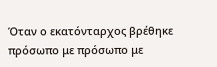Όταν ο εκατόνταρχος βρέθηκε πρόσωπο με πρόσωπο με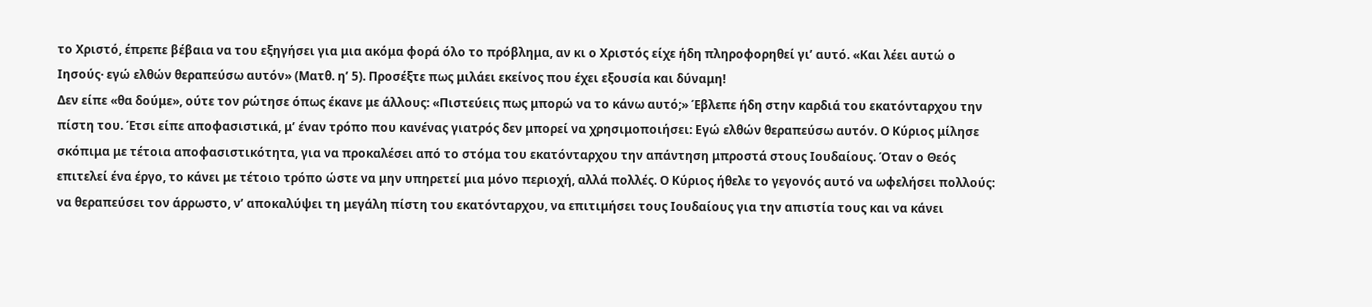το Χριστό, έπρεπε βέβαια να του εξηγήσει για μια ακόμα φορά όλο το πρόβλημα, αν κι ο Χριστός είχε ήδη πληροφορηθεί γι’ αυτό. «Και λέει αυτώ ο Ιησούς· εγώ ελθών θεραπεύσω αυτόν» (Ματθ. η’ 5). Προσέξτε πως μιλάει εκείνος που έχει εξουσία και δύναμη!
Δεν είπε «θα δούμε», ούτε τον ρώτησε όπως έκανε με άλλους: «Πιστεύεις πως μπορώ να το κάνω αυτό;» Έβλεπε ήδη στην καρδιά του εκατόνταρχου την πίστη του. Έτσι είπε αποφασιστικά, μ’ έναν τρόπο που κανένας γιατρός δεν μπορεί να χρησιμοποιήσει: Εγώ ελθών θεραπεύσω αυτόν. Ο Κύριος μίλησε σκόπιμα με τέτοια αποφασιστικότητα, για να προκαλέσει από το στόμα του εκατόνταρχου την απάντηση μπροστά στους Ιουδαίους. Όταν ο Θεός επιτελεί ένα έργο, το κάνει με τέτοιο τρόπο ώστε να μην υπηρετεί μια μόνο περιοχή, αλλά πολλές. Ο Κύριος ήθελε το γεγονός αυτό να ωφελήσει πολλούς: να θεραπεύσει τον άρρωστο, ν’ αποκαλύψει τη μεγάλη πίστη του εκατόνταρχου, να επιτιμήσει τους Ιουδαίους για την απιστία τους και να κάνει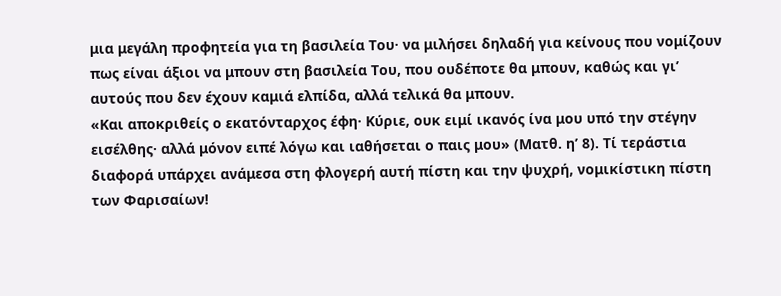μια μεγάλη προφητεία για τη βασιλεία Του· να μιλήσει δηλαδή για κείνους που νομίζουν πως είναι άξιοι να μπουν στη βασιλεία Του, που ουδέποτε θα μπουν, καθώς και γι’ αυτούς που δεν έχουν καμιά ελπίδα, αλλά τελικά θα μπουν.
«Και αποκριθείς ο εκατόνταρχος έφη· Κύριε, ουκ ειμί ικανός ίνα μου υπό την στέγην εισέλθης· αλλά μόνον ειπέ λόγω και ιαθήσεται ο παις μου» (Ματθ. η’ 8). Τί τεράστια διαφορά υπάρχει ανάμεσα στη φλογερή αυτή πίστη και την ψυχρή, νομικίστικη πίστη των Φαρισαίων!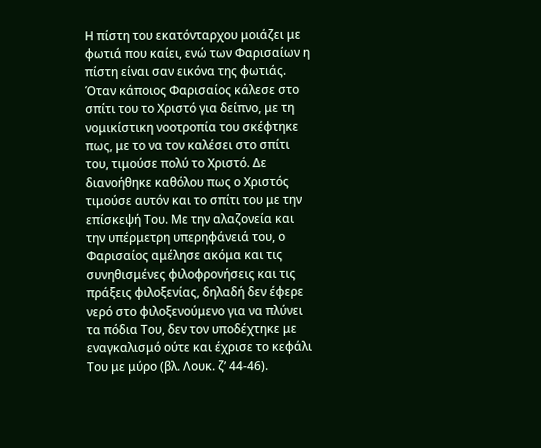Η πίστη του εκατόνταρχου μοιάζει με φωτιά που καίει, ενώ των Φαρισαίων η πίστη είναι σαν εικόνα της φωτιάς. Όταν κάποιος Φαρισαίος κάλεσε στο σπίτι του το Χριστό για δείπνο, με τη νομικίστικη νοοτροπία του σκέφτηκε πως, με το να τον καλέσει στο σπίτι του, τιμούσε πολύ το Χριστό. Δε διανοήθηκε καθόλου πως ο Χριστός τιμούσε αυτόν και το σπίτι του με την επίσκεψή Του. Με την αλαζονεία και την υπέρμετρη υπερηφάνειά του, ο Φαρισαίος αμέλησε ακόμα και τις συνηθισμένες φιλοφρονήσεις και τις πράξεις φιλοξενίας, δηλαδή δεν έφερε νερό στο φιλοξενούμενο για να πλύνει τα πόδια Του, δεν τον υποδέχτηκε με εναγκαλισμό ούτε και έχρισε το κεφάλι Του με μύρο (βλ. Λουκ. ζ’ 44-46).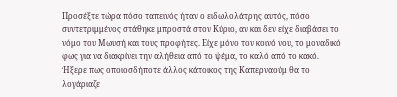Προσέξτε τώρα πόσο ταπεινός ήταν ο ειδωλολάτρης αυτός, πόσο συντετριμμένος στάθηκε μπροστά στον Κύριο, αν και δεν είχε διαβάσει το νόμο του Μωυσή και τους προφήτες. Είχε μόνο τον κοινό νου, το μοναδικό φως για να διακρίνει την αλήθεια από το ψέμα, το καλό από το κακό.
Ήξερε πως οποιοσδήποτε άλλος κάτοικος της Καπερναούμ θα το λογάριαζε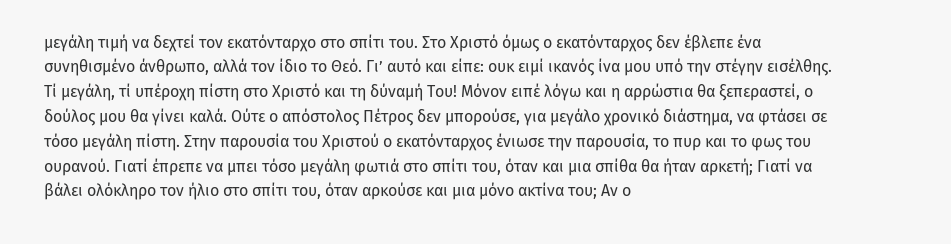μεγάλη τιμή να δεχτεί τον εκατόνταρχο στο σπίτι του. Στο Χριστό όμως ο εκατόνταρχος δεν έβλεπε ένα συνηθισμένο άνθρωπο, αλλά τον ίδιο το Θεό. Γι’ αυτό και είπε: ουκ ειμί ικανός ίνα μου υπό την στέγην εισέλθης. Τί μεγάλη, τί υπέροχη πίστη στο Χριστό και τη δύναμή Του! Μόνον ειπέ λόγω και η αρρώστια θα ξεπεραστεί, ο δούλος μου θα γίνει καλά. Ούτε ο απόστολος Πέτρος δεν μπορούσε, για μεγάλο χρονικό διάστημα, να φτάσει σε τόσο μεγάλη πίστη. Στην παρουσία του Χριστού ο εκατόνταρχος ένιωσε την παρουσία, το πυρ και το φως του ουρανού. Γιατί έπρεπε να μπει τόσο μεγάλη φωτιά στο σπίτι του, όταν και μια σπίθα θα ήταν αρκετή; Γιατί να βάλει ολόκληρο τον ήλιο στο σπίτι του, όταν αρκούσε και μια μόνο ακτίνα του; Αν ο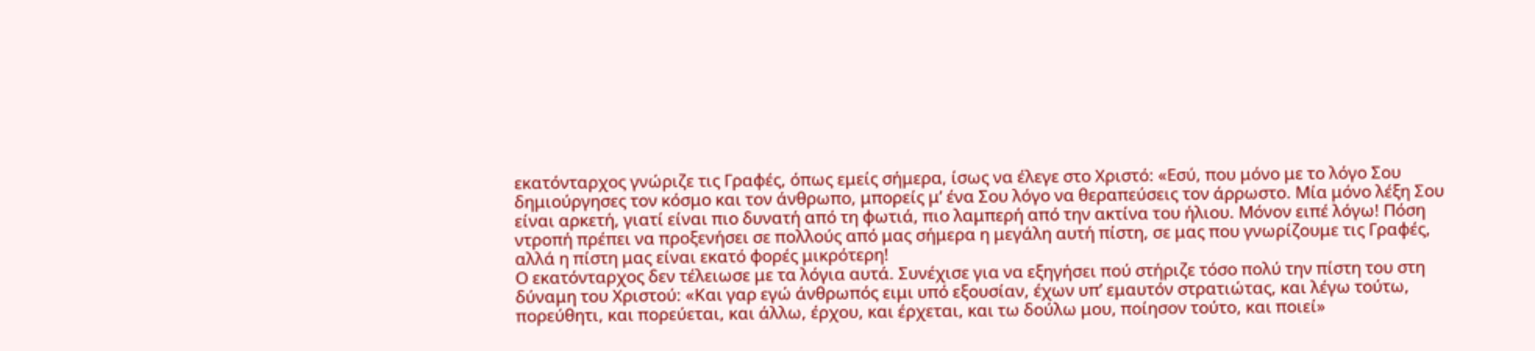εκατόνταρχος γνώριζε τις Γραφές, όπως εμείς σήμερα, ίσως να έλεγε στο Χριστό: «Εσύ, που μόνο με το λόγο Σου δημιούργησες τον κόσμο και τον άνθρωπο, μπορείς μ’ ένα Σου λόγο να θεραπεύσεις τον άρρωστο. Μία μόνο λέξη Σου είναι αρκετή, γιατί είναι πιο δυνατή από τη φωτιά, πιο λαμπερή από την ακτίνα του ήλιου. Μόνον ειπέ λόγω! Πόση ντροπή πρέπει να προξενήσει σε πολλούς από μας σήμερα η μεγάλη αυτή πίστη, σε μας που γνωρίζουμε τις Γραφές, αλλά η πίστη μας είναι εκατό φορές μικρότερη!
Ο εκατόνταρχος δεν τέλειωσε με τα λόγια αυτά. Συνέχισε για να εξηγήσει πού στήριζε τόσο πολύ την πίστη του στη δύναμη του Χριστού: «Και γαρ εγώ άνθρωπός ειμι υπό εξουσίαν, έχων υπ’ εμαυτόν στρατιώτας, και λέγω τούτω, πορεύθητι, και πορεύεται, και άλλω, έρχου, και έρχεται, και τω δούλω μου, ποίησον τούτο, και ποιεί»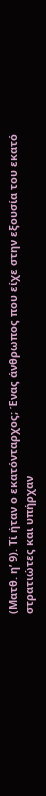(Ματθ. η’ 9). Τί ήταν ο εκατόνταρχος; Ένας άνθρωπος που είχε στην εξουσία του εκατό στρατιώτες και υπήρχαν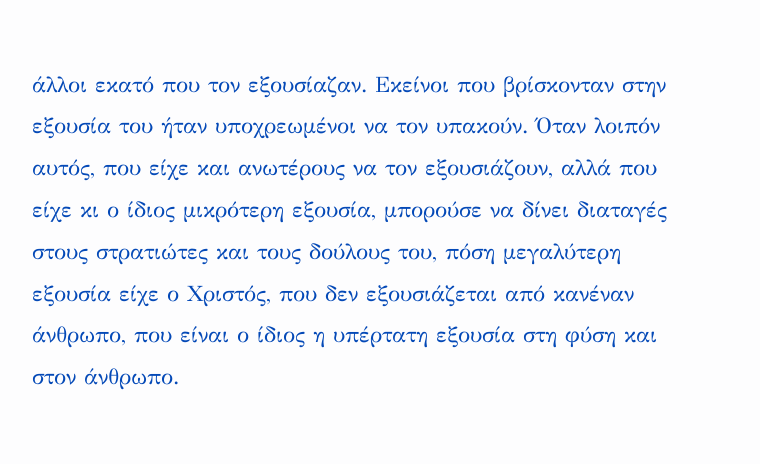άλλοι εκατό που τον εξουσίαζαν. Εκείνοι που βρίσκονταν στην εξουσία του ήταν υποχρεωμένοι να τον υπακούν. Όταν λοιπόν αυτός, που είχε και ανωτέρους να τον εξουσιάζουν, αλλά που είχε κι ο ίδιος μικρότερη εξουσία, μπορούσε να δίνει διαταγές στους στρατιώτες και τους δούλους του, πόση μεγαλύτερη εξουσία είχε ο Χριστός, που δεν εξουσιάζεται από κανέναν άνθρωπο, που είναι ο ίδιος η υπέρτατη εξουσία στη φύση και στον άνθρωπο.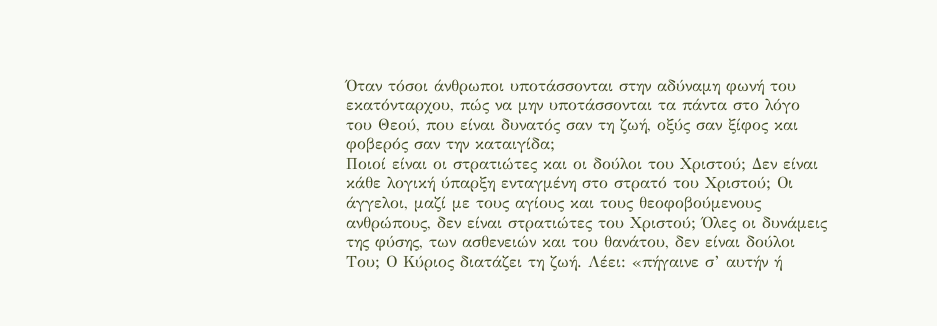Όταν τόσοι άνθρωποι υποτάσσονται στην αδύναμη φωνή του εκατόνταρχου, πώς να μην υποτάσσονται τα πάντα στο λόγο του Θεού, που είναι δυνατός σαν τη ζωή, οξύς σαν ξίφος και φοβερός σαν την καταιγίδα;
Ποιοί είναι οι στρατιώτες και οι δούλοι του Χριστού; Δεν είναι κάθε λογική ύπαρξη ενταγμένη στο στρατό του Χριστού; Οι άγγελοι, μαζί με τους αγίους και τους θεοφοβούμενους ανθρώπους, δεν είναι στρατιώτες του Χριστού; Όλες οι δυνάμεις της φύσης, των ασθενειών και του θανάτου, δεν είναι δούλοι Του; Ο Κύριος διατάζει τη ζωή. Λέει: «πήγαινε σ’ αυτήν ή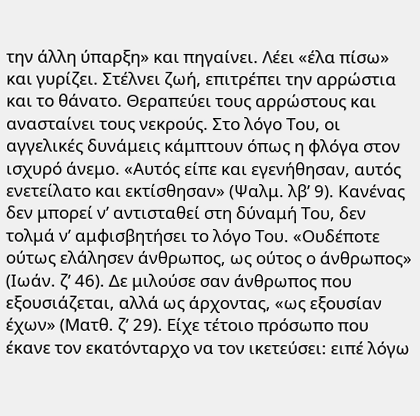την άλλη ύπαρξη» και πηγαίνει. Λέει «έλα πίσω» και γυρίζει. Στέλνει ζωή, επιτρέπει την αρρώστια και το θάνατο. Θεραπεύει τους αρρώστους και ανασταίνει τους νεκρούς. Στο λόγο Του, οι αγγελικές δυνάμεις κάμπτουν όπως η φλόγα στον ισχυρό άνεμο. «Αυτός είπε και εγενήθησαν, αυτός ενετείλατο και εκτίσθησαν» (Ψαλμ. λβ’ 9). Κανένας δεν μπορεί ν’ αντισταθεί στη δύναμή Του, δεν τολμά ν’ αμφισβητήσει το λόγο Του. «Ουδέποτε ούτως ελάλησεν άνθρωπος, ως ούτος ο άνθρωπος» (Ιωάν. ζ’ 46). Δε μιλούσε σαν άνθρωπος που εξουσιάζεται, αλλά ως άρχοντας, «ως εξουσίαν έχων» (Ματθ. ζ’ 29). Είχε τέτοιο πρόσωπο που έκανε τον εκατόνταρχο να τον ικετεύσει: ειπέ λόγω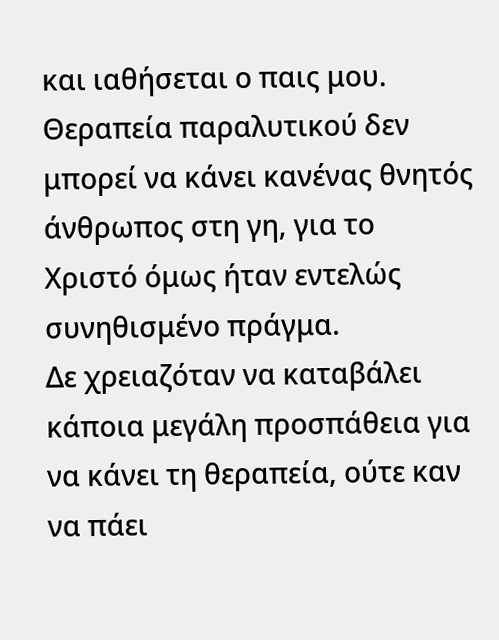και ιαθήσεται ο παις μου. Θεραπεία παραλυτικού δεν μπορεί να κάνει κανένας θνητός άνθρωπος στη γη, για το Χριστό όμως ήταν εντελώς συνηθισμένο πράγμα.
Δε χρειαζόταν να καταβάλει κάποια μεγάλη προσπάθεια για να κάνει τη θεραπεία, ούτε καν να πάει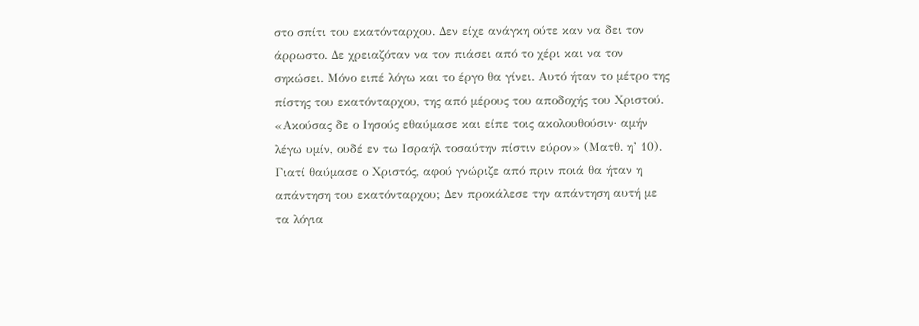στο σπίτι του εκατόνταρχου. Δεν είχε ανάγκη ούτε καν να δει τον άρρωστο. Δε χρειαζόταν να τον πιάσει από το χέρι και να τον σηκώσει. Μόνο ειπέ λόγω και το έργο θα γίνει. Αυτό ήταν το μέτρο της πίστης του εκατόνταρχου, της από μέρους του αποδοχής του Χριστού. «Ακούσας δε ο Ιησούς εθαύμασε και είπε τοις ακολουθούσιν· αμήν λέγω υμίν, ουδέ εν τω Ισραήλ τοσαύτην πίστιν εύρον» (Ματθ. η’ 10). Γιατί θαύμασε ο Χριστός, αφού γνώριζε από πριν ποιά θα ήταν η απάντηση του εκατόνταρχου; Δεν προκάλεσε την απάντηση αυτή με τα λόγια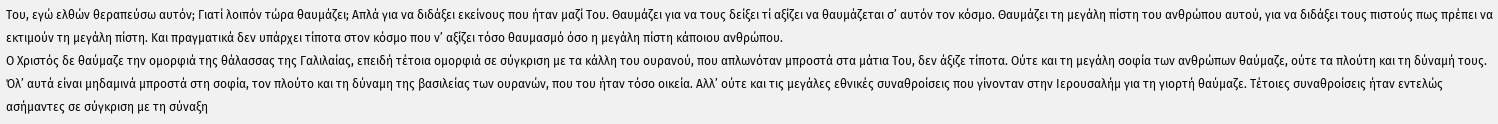Του, εγώ ελθών θεραπεύσω αυτόν; Γιατί λοιπόν τώρα θαυμάζει; Απλά για να διδάξει εκείνους που ήταν μαζί Του. Θαυμάζει για να τους δείξει τί αξίζει να θαυμάζεται σ’ αυτόν τον κόσμο. Θαυμάζει τη μεγάλη πίστη του ανθρώπου αυτού, για να διδάξει τους πιστούς πως πρέπει να εκτιμούν τη μεγάλη πίστη. Και πραγματικά δεν υπάρχει τίποτα στον κόσμο που ν’ αξίζει τόσο θαυμασμό όσο η μεγάλη πίστη κάποιου ανθρώπου.
Ο Χριστός δε θαύμαζε την ομορφιά της θάλασσας της Γαλιλαίας, επειδή τέτοια ομορφιά σε σύγκριση με τα κάλλη του ουρανού, που απλωνόταν μπροστά στα μάτια Του, δεν άξιζε τίποτα. Ούτε και τη μεγάλη σοφία των ανθρώπων θαύμαζε, ούτε τα πλούτη και τη δύναμή τους. Όλ’ αυτά είναι μηδαμινά μπροστά στη σοφία, τον πλούτο και τη δύναμη της βασιλείας των ουρανών, που του ήταν τόσο οικεία. Αλλ’ ούτε και τις μεγάλες εθνικές συναθροίσεις που γίνονταν στην Ιερουσαλήμ για τη γιορτή θαύμαζε. Τέτοιες συναθροίσεις ήταν εντελώς ασήμαντες σε σύγκριση με τη σύναξη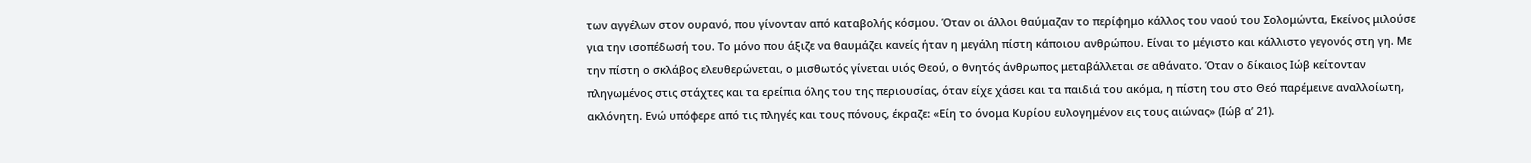των αγγέλων στον ουρανό, που γίνονταν από καταβολής κόσμου. Όταν οι άλλοι θαύμαζαν το περίφημο κάλλος του ναού του Σολομώντα, Εκείνος μιλούσε για την ισοπέδωσή του. Το μόνο που άξιζε να θαυμάζει κανείς ήταν η μεγάλη πίστη κάποιου ανθρώπου. Είναι το μέγιστο και κάλλιστο γεγονός στη γη. Με την πίστη ο σκλάβος ελευθερώνεται, ο μισθωτός γίνεται υιός Θεού, ο θνητός άνθρωπος μεταβάλλεται σε αθάνατο. Όταν ο δίκαιος Ιώβ κείτονταν πληγωμένος στις στάχτες και τα ερείπια όλης του της περιουσίας, όταν είχε χάσει και τα παιδιά του ακόμα, η πίστη του στο Θεό παρέμεινε αναλλοίωτη, ακλόνητη. Ενώ υπόφερε από τις πληγές και τους πόνους, έκραζε: «Είη το όνομα Κυρίου ευλογημένον εις τους αιώνας» (Ιώβ α’ 21).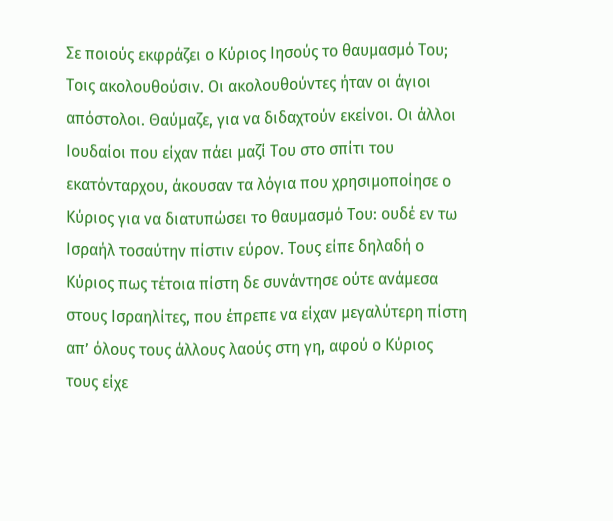Σε ποιούς εκφράζει ο Κύριος Ιησούς το θαυμασμό Του; Τοις ακολουθούσιν. Οι ακολουθούντες ήταν οι άγιοι απόστολοι. Θαύμαζε, για να διδαχτούν εκείνοι. Οι άλλοι Ιουδαίοι που είχαν πάει μαζί Του στο σπίτι του εκατόνταρχου, άκουσαν τα λόγια που χρησιμοποίησε ο Κύριος για να διατυπώσει το θαυμασμό Του: ουδέ εν τω Ισραήλ τοσαύτην πίστιν εύρον. Τους είπε δηλαδή ο Κύριος πως τέτοια πίστη δε συνάντησε ούτε ανάμεσα στους Ισραηλίτες, που έπρεπε να είχαν μεγαλύτερη πίστη απ’ όλους τους άλλους λαούς στη γη, αφού ο Κύριος τους είχε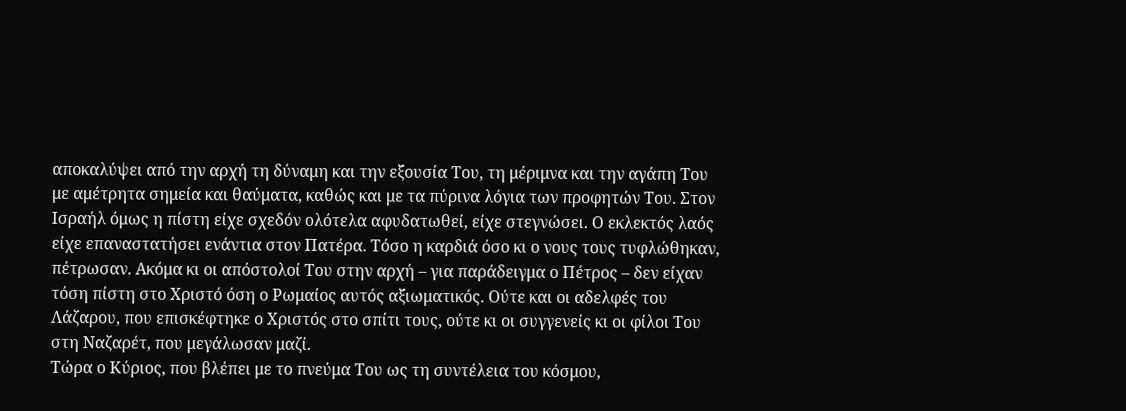αποκαλύψει από την αρχή τη δύναμη και την εξουσία Του, τη μέριμνα και την αγάπη Του με αμέτρητα σημεία και θαύματα, καθώς και με τα πύρινα λόγια των προφητών Του. Στον Ισραήλ όμως η πίστη είχε σχεδόν ολότελα αφυδατωθεί, είχε στεγνώσει. Ο εκλεκτός λαός είχε επαναστατήσει ενάντια στον Πατέρα. Τόσο η καρδιά όσο κι ο νους τους τυφλώθηκαν, πέτρωσαν. Ακόμα κι οι απόστολοί Του στην αρχή – για παράδειγμα ο Πέτρος – δεν είχαν τόση πίστη στο Χριστό όση ο Ρωμαίος αυτός αξιωματικός. Ούτε και οι αδελφές του Λάζαρου, που επισκέφτηκε ο Χριστός στο σπίτι τους, ούτε κι οι συγγενείς κι οι φίλοι Του στη Ναζαρέτ, που μεγάλωσαν μαζί.
Τώρα ο Κύριος, που βλέπει με το πνεύμα Του ως τη συντέλεια του κόσμου,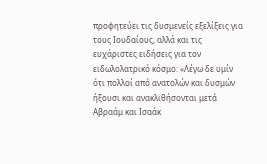προφητεύει τις δυσμενείς εξελίξεις για τους Ιουδαίους, αλλά και τις ευχάριστες ειδήσεις για τον ειδωλολατρικό κόσμο: «Λέγω δε υμίν ότι πολλοί από ανατολών και δυσμών ήξουσι και ανακλιθήσονται μετά Αβραάμ και Ισαάκ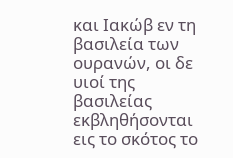και Ιακώβ εν τη βασιλεία των ουρανών, οι δε υιοί της βασιλείας εκβληθήσονται εις το σκότος το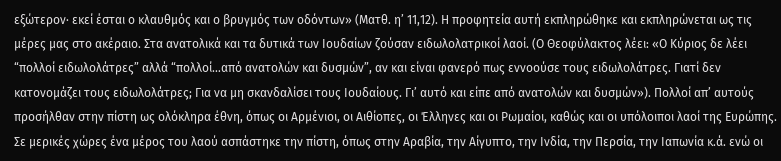εξώτερον· εκεί έσται ο κλαυθμός και ο βρυγμός των οδόντων» (Ματθ. η’ 11,12). Η προφητεία αυτή εκπληρώθηκε και εκπληρώνεται ως τις μέρες μας στο ακέραιο. Στα ανατολικά και τα δυτικά των Ιουδαίων ζούσαν ειδωλολατρικοί λαοί. (Ο Θεοφύλακτος λέει: «Ο Κύριος δε λέει “πολλοί ειδωλολάτρες” αλλά “πολλοί…από ανατολών και δυσμών”, αν και είναι φανερό πως εννοούσε τους ειδωλολάτρες. Γιατί δεν κατονομάζει τους ειδωλολάτρες; Για να μη σκανδαλίσει τους Ιουδαίους. Γι’ αυτό και είπε από ανατολών και δυσμών»). Πολλοί απ’ αυτούς προσήλθαν στην πίστη ως ολόκληρα έθνη, όπως οι Αρμένιοι, οι Αιθίοπες, οι Έλληνες και οι Ρωμαίοι, καθώς και οι υπόλοιποι λαοί της Ευρώπης.
Σε μερικές χώρες ένα μέρος του λαού ασπάστηκε την πίστη, όπως στην Αραβία, την Αίγυπτο, την Ινδία, την Περσία, την Ιαπωνία κ.ά. ενώ οι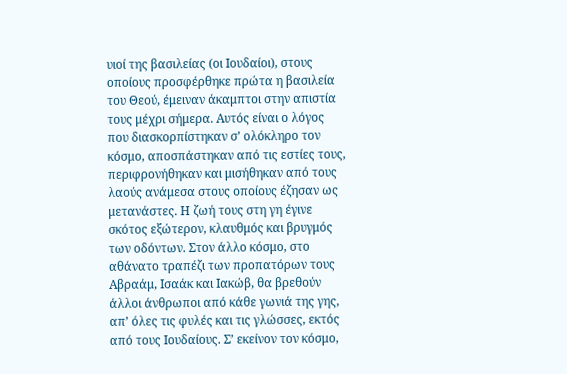υιοί της βασιλείας (οι Ιουδαίοι), στους οποίους προσφέρθηκε πρώτα η βασιλεία του Θεού, έμειναν άκαμπτοι στην απιστία τους μέχρι σήμερα. Αυτός είναι ο λόγος που διασκορπίστηκαν σ’ ολόκληρο τον κόσμο, αποσπάστηκαν από τις εστίες τους, περιφρονήθηκαν και μισήθηκαν από τους λαούς ανάμεσα στους οποίους έζησαν ως μετανάστες. Η ζωή τους στη γη έγινε σκότος εξώτερον, κλαυθμός και βρυγμός των οδόντων. Στον άλλο κόσμο, στο αθάνατο τραπέζι των προπατόρων τους Αβραάμ, Ισαάκ και Ιακώβ, θα βρεθούν άλλοι άνθρωποι από κάθε γωνιά της γης, απ’ όλες τις φυλές και τις γλώσσες, εκτός από τους Ιουδαίους. Σ’ εκείνον τον κόσμο,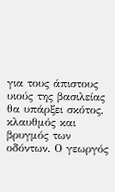για τους άπιστους υιούς της βασιλείας θα υπάρξει σκότος, κλαυθμός και βρυγμός των οδόντων. Ο γεωργός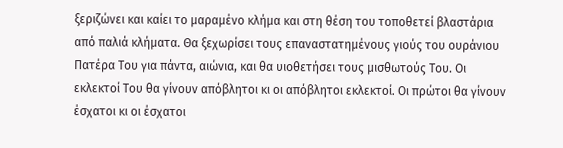ξεριζώνει και καίει το μαραμένο κλήμα και στη θέση του τοποθετεί βλαστάρια από παλιά κλήματα. Θα ξεχωρίσει τους επαναστατημένους γιούς του ουράνιου Πατέρα Του για πάντα, αιώνια, και θα υιοθετήσει τους μισθωτούς Του. Οι εκλεκτοί Του θα γίνουν απόβλητοι κι οι απόβλητοι εκλεκτοί. Οι πρώτοι θα γίνουν έσχατοι κι οι έσχατοι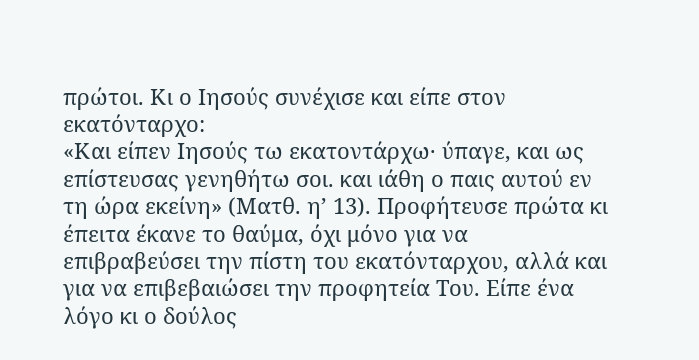πρώτοι. Κι ο Ιησούς συνέχισε και είπε στον εκατόνταρχο:
«Και είπεν Ιησούς τω εκατοντάρχω· ύπαγε, και ως επίστευσας γενηθήτω σοι. και ιάθη ο παις αυτού εν τη ώρα εκείνη» (Ματθ. η’ 13). Προφήτευσε πρώτα κι έπειτα έκανε το θαύμα, όχι μόνο για να επιβραβεύσει την πίστη του εκατόνταρχου, αλλά και για να επιβεβαιώσει την προφητεία Του. Είπε ένα λόγο κι ο δούλος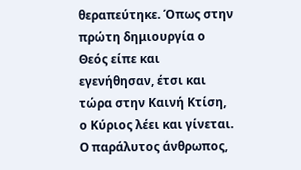θεραπεύτηκε. Όπως στην πρώτη δημιουργία ο Θεός είπε και εγενήθησαν, έτσι και τώρα στην Καινή Κτίση, ο Κύριος λέει και γίνεται. Ο παράλυτος άνθρωπος,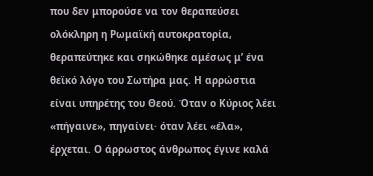που δεν μπορούσε να τον θεραπεύσει ολόκληρη η Ρωμαϊκή αυτοκρατορία, θεραπεύτηκε και σηκώθηκε αμέσως μ’ ένα θεϊκό λόγο του Σωτήρα μας. Η αρρώστια είναι υπηρέτης του Θεού. Όταν ο Κύριος λέει «πήγαινε», πηγαίνει· όταν λέει «έλα», έρχεται. Ο άρρωστος άνθρωπος έγινε καλά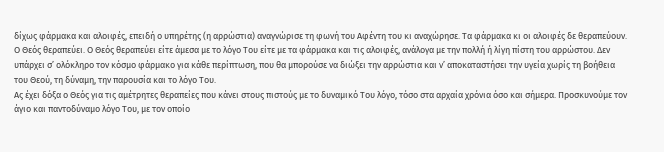δίχως φάρμακα και αλοιφές, επειδή ο υπηρέτης (η αρρώστια) αναγνώρισε τη φωνή του Αφέντη του κι αναχώρησε. Τα φάρμακα κι οι αλοιφές δε θεραπεύουν. Ο Θεός θεραπεύει. Ο Θεός θεραπεύει είτε άμεσα με το λόγο Του είτε με τα φάρμακα και τις αλοιφές, ανάλογα με την πολλή ή λίγη πίστη του αρρώστου. Δεν υπάρχει σ’ ολόκληρο τον κόσμο φάρμακο για κάθε περίπτωση, που θα μπορούσε να διώξει την αρρώστια και ν’ αποκαταστήσει την υγεία χωρίς τη βοήθεια του Θεού, τη δύναμη, την παρουσία και το λόγο Του.
Ας έχει δόξα ο Θεός για τις αμέτρητες θεραπείες που κάνει στους πιστούς με το δυναμικό Του λόγο, τόσο στα αρχαία χρόνια όσο και σήμερα. Προσκυνούμε τον άγιο και παντοδύναμο λόγο Του, με τον οποίο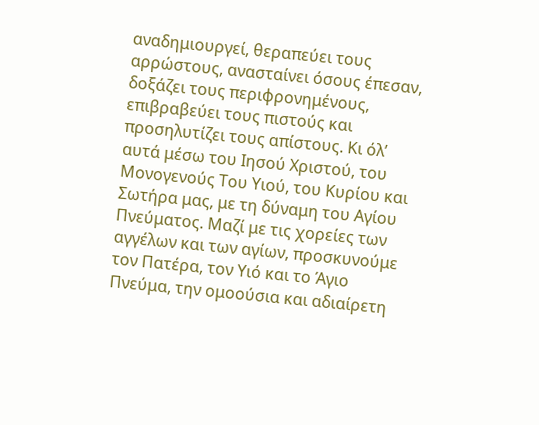αναδημιουργεί, θεραπεύει τους αρρώστους, ανασταίνει όσους έπεσαν, δοξάζει τους περιφρονημένους, επιβραβεύει τους πιστούς και προσηλυτίζει τους απίστους. Κι όλ’ αυτά μέσω του Ιησού Χριστού, του Μονογενούς Του Υιού, του Κυρίου και Σωτήρα μας, με τη δύναμη του Αγίου Πνεύματος. Μαζί με τις χορείες των αγγέλων και των αγίων, προσκυνούμε τον Πατέρα, τον Υιό και το Άγιο Πνεύμα, την ομοούσια και αδιαίρετη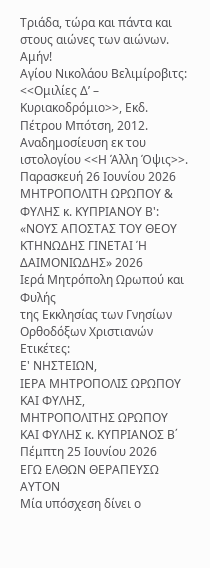Τριάδα, τώρα και πάντα και στους αιώνες των αιώνων. Αμήν!
Αγίου Νικολάου Βελιμίροβιτς: <<Ομιλίες Δ’ – Κυριακοδρόμιο>>, Εκδ. Πέτρου Μπότση, 2012.
Αναδημοσίευση εκ του ιστολογίου <<Η Άλλη Όψις>>.
Παρασκευή 26 Ιουνίου 2026
ΜΗΤΡΟΠΟΛΙΤΗ ΩΡΩΠΟΥ & ΦΥΛΗΣ κ. ΚΥΠΡΙΑΝΟΥ Β': «ΝΟΥΣ ΑΠΟΣΤΑΣ ΤΟΥ ΘΕΟΥ ΚΤΗΝΩΔΗΣ ΓΙΝΕΤΑΙ Ή ΔΑΙΜΟΝΙΩΔΗΣ» 2026
Ιερά Μητρόπολη Ωρωπού και Φυλής
της Εκκλησίας των Γνησίων Ορθοδόξων Χριστιανών
Ετικέτες:
Ε' ΝΗΣΤΕΙΩΝ,
ΙΕΡΑ ΜΗΤΡΟΠΟΛΙΣ ΩΡΩΠΟΥ ΚΑΙ ΦΥΛΗΣ,
ΜΗΤΡΟΠΟΛΙΤΗΣ ΩΡΩΠΟΥ ΚΑΙ ΦΥΛΗΣ κ. ΚΥΠΡΙΑΝΟΣ Β΄
Πέμπτη 25 Ιουνίου 2026
ΕΓΩ ΕΛΘΩΝ ΘΕΡΑΠΕΥΣΩ ΑΥΤΟΝ
Μία υπόσχεση δίνει ο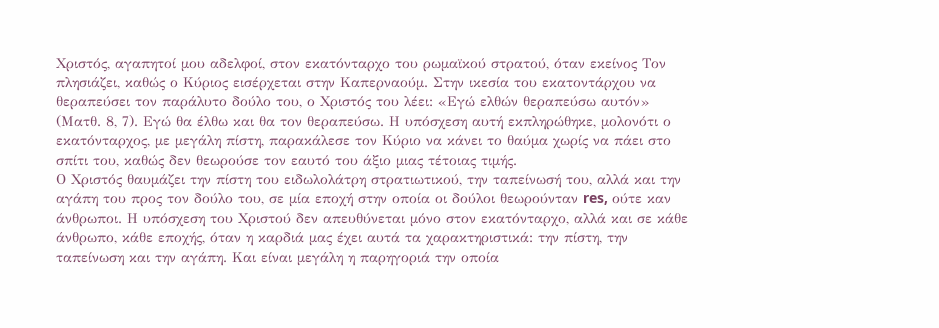Χριστός, αγαπητοί μου αδελφοί, στον εκατόνταρχο του ρωμαϊκού στρατού, όταν εκείνος Τον πλησιάζει, καθώς ο Κύριος εισέρχεται στην Καπερναούμ. Στην ικεσία του εκατοντάρχου να θεραπεύσει τον παράλυτο δούλο του, ο Χριστός του λέει: «Εγώ ελθών θεραπεύσω αυτόν» (Ματθ. 8, 7). Εγώ θα έλθω και θα τον θεραπεύσω. Η υπόσχεση αυτή εκπληρώθηκε, μολονότι ο εκατόνταρχος, με μεγάλη πίστη, παρακάλεσε τον Κύριο να κάνει το θαύμα χωρίς να πάει στο σπίτι του, καθώς δεν θεωρούσε τον εαυτό του άξιο μιας τέτοιας τιμής.
Ο Χριστός θαυμάζει την πίστη του ειδωλολάτρη στρατιωτικού, την ταπείνωσή του, αλλά και την αγάπη του προς τον δούλο του, σε μία εποχή στην οποία οι δούλοι θεωρούνταν res, ούτε καν άνθρωποι. Η υπόσχεση του Χριστού δεν απευθύνεται μόνο στον εκατόνταρχο, αλλά και σε κάθε άνθρωπο, κάθε εποχής, όταν η καρδιά μας έχει αυτά τα χαρακτηριστικά: την πίστη, την ταπείνωση και την αγάπη. Και είναι μεγάλη η παρηγοριά την οποία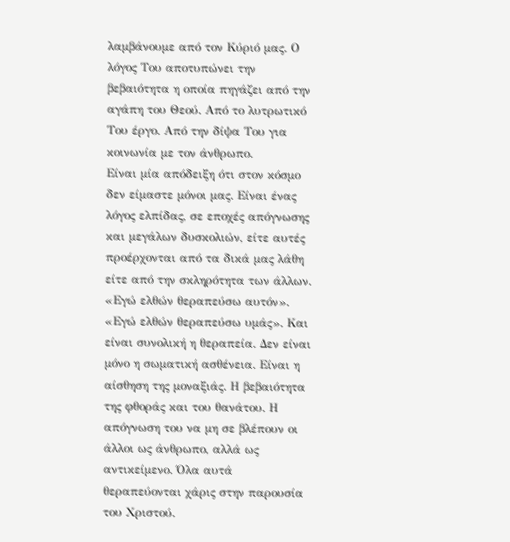λαμβάνουμε από τον Κύριό μας. Ο λόγος Του αποτυπώνει την βεβαιότητα η οποία πηγάζει από την αγάπη του Θεού. Από το λυτρωτικό Του έργο. Από την δίψα Του για κοινωνία με τον άνθρωπο.
Είναι μία απόδειξη ότι στον κόσμο δεν είμαστε μόνοι μας. Είναι ένας λόγος ελπίδας, σε εποχές απόγνωσης και μεγάλων δυσκολιών, είτε αυτές προέρχονται από τα δικά μας λάθη είτε από την σκληρότητα των άλλων. «Εγώ ελθών θεραπεύσω αυτόν». «Εγώ ελθών θεραπεύσω υμάς». Και είναι συνολική η θεραπεία. Δεν είναι μόνο η σωματική ασθένεια. Είναι η αίσθηση της μοναξιάς. Η βεβαιότητα της φθοράς και του θανάτου. Η απόγνωση του να μη σε βλέπουν οι άλλοι ως άνθρωπο, αλλά ως αντικείμενο. Όλα αυτά θεραπεύονται χάρις στην παρουσία του Χριστού.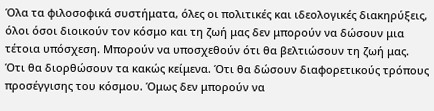Όλα τα φιλοσοφικά συστήματα, όλες οι πολιτικές και ιδεολογικές διακηρύξεις, όλοι όσοι διοικούν τον κόσμο και τη ζωή μας δεν μπορούν να δώσουν μια τέτοια υπόσχεση. Μπορούν να υποσχεθούν ότι θα βελτιώσουν τη ζωή μας. Ότι θα διορθώσουν τα κακώς κείμενα. Ότι θα δώσουν διαφορετικούς τρόπους προσέγγισης του κόσμου. Όμως δεν μπορούν να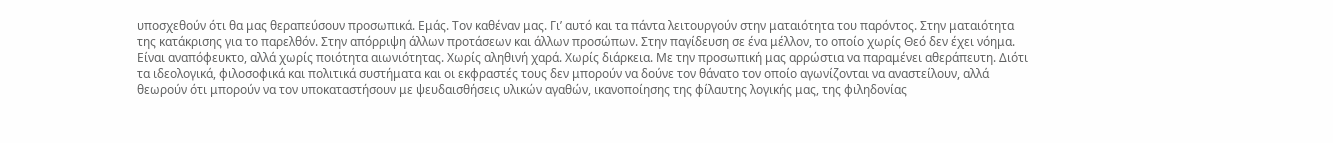υποσχεθούν ότι θα μας θεραπεύσουν προσωπικά. Εμάς. Τον καθέναν μας. Γι’ αυτό και τα πάντα λειτουργούν στην ματαιότητα του παρόντος. Στην ματαιότητα της κατάκρισης για το παρελθόν. Στην απόρριψη άλλων προτάσεων και άλλων προσώπων. Στην παγίδευση σε ένα μέλλον, το οποίο χωρίς Θεό δεν έχει νόημα.
Είναι αναπόφευκτο, αλλά χωρίς ποιότητα αιωνιότητας. Χωρίς αληθινή χαρά. Χωρίς διάρκεια. Με την προσωπική μας αρρώστια να παραμένει αθεράπευτη. Διότι τα ιδεολογικά, φιλοσοφικά και πολιτικά συστήματα και οι εκφραστές τους δεν μπορούν να δούνε τον θάνατο τον οποίο αγωνίζονται να αναστείλουν, αλλά θεωρούν ότι μπορούν να τον υποκαταστήσουν με ψευδαισθήσεις υλικών αγαθών, ικανοποίησης της φίλαυτης λογικής μας, της φιληδονίας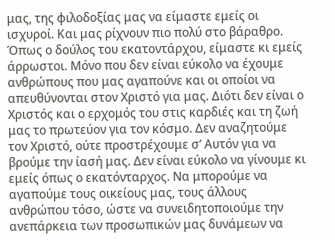μας, της φιλοδοξίας μας να είμαστε εμείς οι ισχυροί. Και μας ρίχνουν πιο πολύ στο βάραθρο.
Όπως ο δούλος του εκατοντάρχου, είμαστε κι εμείς άρρωστοι. Μόνο που δεν είναι εύκολο να έχουμε ανθρώπους που μας αγαπούνε και οι οποίοι να απευθύνονται στον Χριστό για μας. Διότι δεν είναι ο Χριστός και ο ερχομός του στις καρδιές και τη ζωή μας το πρωτεύον για τον κόσμο. Δεν αναζητούμε τον Χριστό, ούτε προστρέχουμε σ’ Αυτόν για να βρούμε την ίασή μας. Δεν είναι εύκολο να γίνουμε κι εμείς όπως ο εκατόνταρχος. Να μπορούμε να αγαπούμε τους οικείους μας, τους άλλους ανθρώπου τόσο, ώστε να συνειδητοποιούμε την ανεπάρκεια των προσωπικών μας δυνάμεων να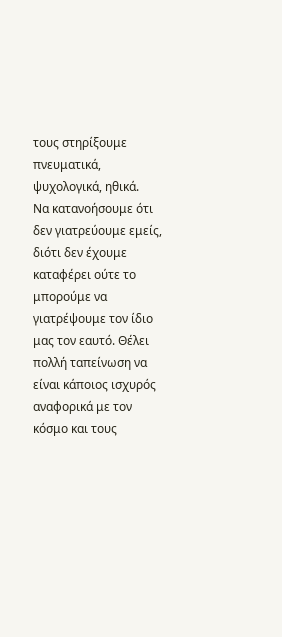τους στηρίξουμε πνευματικά, ψυχολογικά, ηθικά.
Να κατανοήσουμε ότι δεν γιατρεύουμε εμείς, διότι δεν έχουμε καταφέρει ούτε το μπορούμε να γιατρέψουμε τον ίδιο μας τον εαυτό. Θέλει πολλή ταπείνωση να είναι κάποιος ισχυρός αναφορικά με τον κόσμο και τους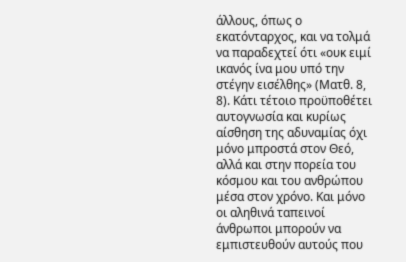άλλους, όπως ο εκατόνταρχος, και να τολμά να παραδεχτεί ότι «ουκ ειμί ικανός ίνα μου υπό την στέγην εισέλθης» (Ματθ. 8, 8). Κάτι τέτοιο προϋποθέτει αυτογνωσία και κυρίως αίσθηση της αδυναμίας όχι μόνο μπροστά στον Θεό, αλλά και στην πορεία του κόσμου και του ανθρώπου μέσα στον χρόνο. Και μόνο οι αληθινά ταπεινοί άνθρωποι μπορούν να εμπιστευθούν αυτούς που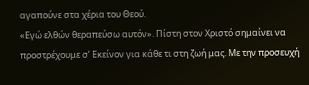αγαπούνε στα χέρια του Θεού.
«Εγώ ελθών θεραπεύσω αυτόν». Πίστη στον Χριστό σημαίνει να προστρέχουμε σ’ Εκείνον για κάθε τι στη ζωή μας. Με την προσευχή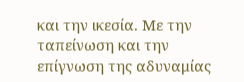και την ικεσία. Με την ταπείνωση και την επίγνωση της αδυναμίας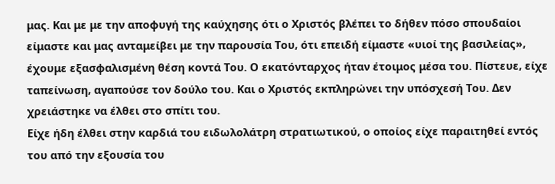μας. Και με με την αποφυγή της καύχησης ότι ο Χριστός βλέπει το δήθεν πόσο σπουδαίοι είμαστε και μας ανταμείβει με την παρουσία Του, ότι επειδή είμαστε «υιοί της βασιλείας», έχουμε εξασφαλισμένη θέση κοντά Του. Ο εκατόνταρχος ήταν έτοιμος μέσα του. Πίστευε, είχε ταπείνωση, αγαπούσε τον δούλο του. Και ο Χριστός εκπληρώνει την υπόσχεσή Του. Δεν χρειάστηκε να έλθει στο σπίτι του.
Είχε ήδη έλθει στην καρδιά του ειδωλολάτρη στρατιωτικού, ο οποίος είχε παραιτηθεί εντός του από την εξουσία του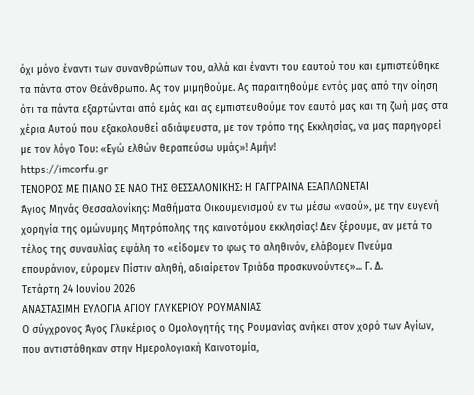όχι μόνο έναντι των συνανθρώπων του, αλλά και έναντι του εαυτού του και εμπιστεύθηκε τα πάντα στον Θεάνθρωπο. Ας τον μιμηθούμε. Ας παραιτηθούμε εντός μας από την οίηση ότι τα πάντα εξαρτώνται από εμάς και ας εμπιστευθούμε τον εαυτό μας και τη ζωή μας στα χέρια Αυτού που εξακολουθεί αδιάψευστα, με τον τρόπο της Εκκλησίας, να μας παρηγορεί με τον λόγο Του: «Εγώ ελθών θεραπεύσω υμάς»! Αμήν!
https://imcorfu.gr
ΤΕΝΟΡΟΣ ΜΕ ΠΙΑΝΟ ΣΕ ΝΑΟ ΤΗΣ ΘΕΣΣΑΛΟΝΙΚΗΣ: Η ΓΑΓΓΡΑΙΝΑ ΕΞΑΠΛΩΝΕΤΑΙ
Άγιος Μηνάς Θεσσαλονίκης: Μαθήματα Οικουμενισμού εν τω μέσω «ναού», με την ευγενή χορηγία της ομώνυμης Μητρόπολης της καινοτόμου εκκλησίας! Δεν ξέρουμε, αν μετά το τέλος της συναυλίας εψάλη το «είδομεν το φως το αληθινόν, ελάβομεν Πνεύμα επουράνιον, εύρομεν Πίστιν αληθή, αδιαίρετον Τριάδα προσκυνούντες»... Γ. Δ.
Τετάρτη 24 Ιουνίου 2026
ΑΝΑΣΤΑΣΙΜΗ ΕΥΛΟΓΙΑ ΑΓΙΟΥ ΓΛΥΚΕΡΙΟΥ ΡΟΥΜΑΝΙΑΣ
Ο σύγχρονος Άγος Γλυκέριος ο Ομολογητής της Ρουμανίας ανήκει στον χορό των Αγίων,
που αντιστάθηκαν στην Ημερολογιακή Καινοτομία,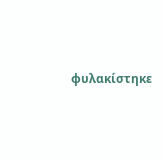φυλακίστηκε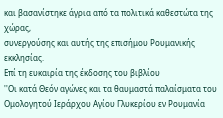και βασανίστηκε άγρια από τα πολιτικά καθεστώτα της χώρας,
συνεργούσης και αυτής της επισήμου Ρουμανικής εκκλησίας.
Επί τη ευκαιρία της έκδοσης του βιβλίου
''Οι κατά Θεόν αγώνες και τα θαυμαστά παλαίσματα του Ομολογητού Ιεράρχου Αγίου Γλυκερίου εν Ρουμανία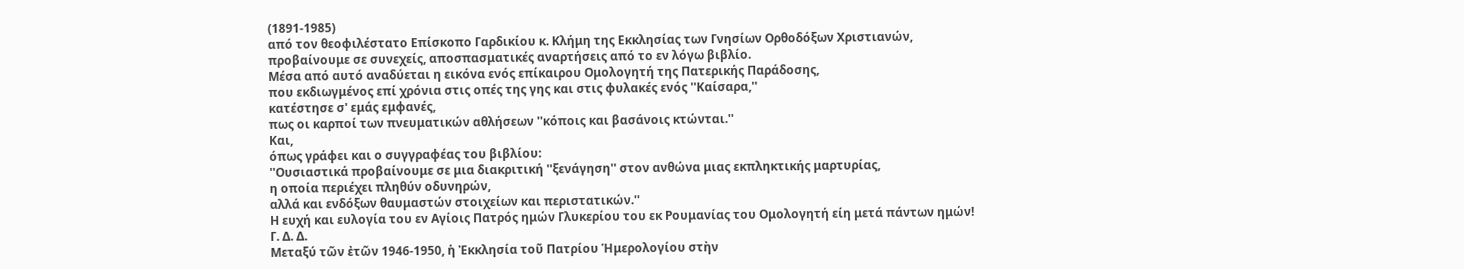(1891-1985)
από τον θεοφιλέστατο Επίσκοπο Γαρδικίου κ. Κλήμη της Εκκλησίας των Γνησίων Ορθοδόξων Χριστιανών,
προβαίνουμε σε συνεχείς, αποσπασματικές αναρτήσεις από το εν λόγω βιβλίο.
Μέσα από αυτό αναδύεται η εικόνα ενός επίκαιρου Ομολογητή της Πατερικής Παράδοσης,
που εκδιωγμένος επί χρόνια στις οπές της γης και στις φυλακές ενός ''Καίσαρα,''
κατέστησε σ' εμάς εμφανές,
πως οι καρποί των πνευματικών αθλήσεων ''κόποις και βασάνοις κτώνται.''
Και,
όπως γράφει και ο συγγραφέας του βιβλίου:
''Ουσιαστικά προβαίνουμε σε μια διακριτική ''ξενάγηση'' στον ανθώνα μιας εκπληκτικής μαρτυρίας,
η οποία περιέχει πληθύν οδυνηρών,
αλλά και ενδόξων θαυμαστών στοιχείων και περιστατικών.''
Η ευχή και ευλογία του εν Αγίοις Πατρός ημών Γλυκερίου του εκ Ρουμανίας του Ομολογητή είη μετά πάντων ημών!
Γ. Δ. Δ.
Μεταξύ τῶν ἐτῶν 1946-1950, ἡ Ἐκκλησία τοῦ Πατρίου Ἡμερολογίου στὴν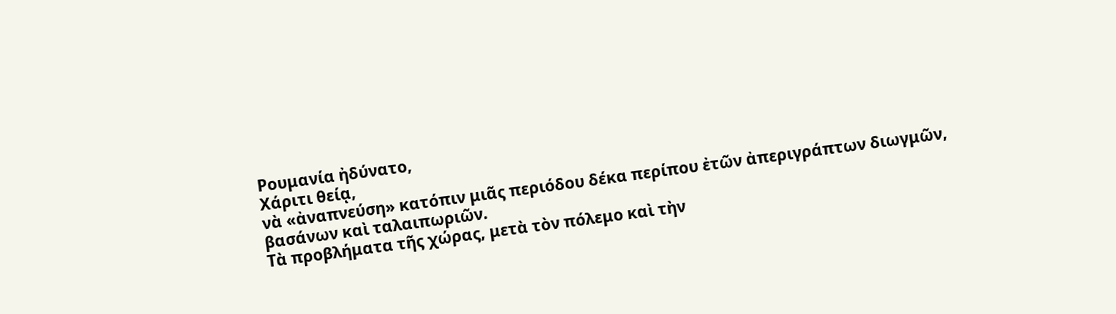Ρουμανία ἠδύνατο,
Χάριτι θείᾳ,
νὰ «ἀναπνεύση» κατόπιν μιᾶς περιόδου δέκα περίπου ἐτῶν ἀπεριγράπτων διωγμῶν,
βασάνων καὶ ταλαιπωριῶν.
Τὰ προβλήματα τῆς χώρας, μετὰ τὸν πόλεμο καὶ τὴν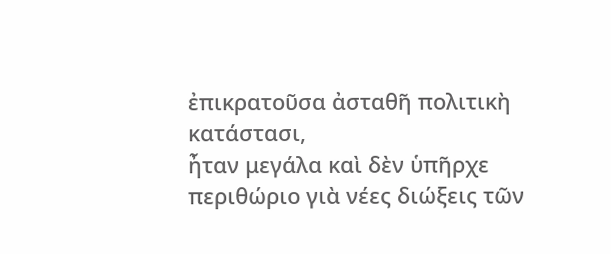ἐπικρατοῦσα ἀσταθῆ πολιτικὴ κατάστασι,
ἦταν μεγάλα καὶ δὲν ὑπῆρχε περιθώριο γιὰ νέες διώξεις τῶν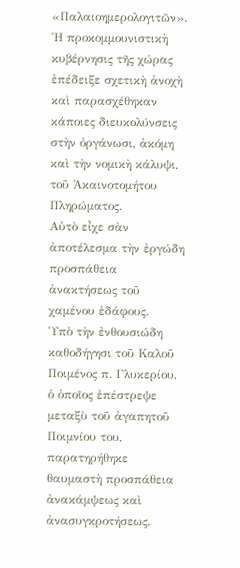«Παλαιοημερολογιτῶν».
Ἡ προκομμουνιστικὴ κυβέρνησις τῆς χώρας ἐπέδειξε σχετικὴ ἀνοχὴ καὶ παρασχέθηκαν
κάποιες διευκολύνσεις στὴν ὀργάνωσι, ἀκόμη καὶ τὴν νομικὴ κάλυψι, τοῦ Ἀκαινοτομήτου Πληρώματος.
Αὐτὸ εἶχε σὰν ἀποτέλεσμα τὴν ἐργώδη προσπάθεια ἀνακτήσεως τοῦ χαμένου ἐδάφους.
Ὑπὸ τὴν ἐνθουσιώδη καθοδήγησι τοῦ Καλοῦ Ποιμένος π. Γλυκερίου, ὁ ὁποῖος ἐπέστρεψε
μεταξὺ τοῦ ἀγαπητοῦ Ποιμνίου του, παρατηρήθηκε θαυμαστὴ προσπάθεια ἀνακάμψεως καὶ ἀνασυγκροτήσεως.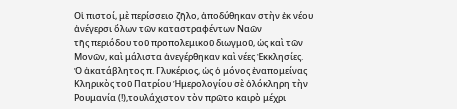Οἱ πιστοί, μὲ περίσσειο ζῆλο, ἀποδύθηκαν στὴν ἐκ νέου ἀνέγερσι ὅλων τῶν καταστραφέντων Ναῶν
τῆς περιόδου τοῦ προπολεμικοῦ διωγμοῦ, ὡς καὶ τῶν Μονῶν, καὶ μάλιστα ἀνεγέρθηκαν καὶ νέες Ἐκκλησίες.
Ὁ ἀκατάβλητος π. Γλυκέριος, ὡς ὁ μόνος ἐναπομείνας Κληρικὸς τοῦ Πατρίου Ἡμερολογίου σὲ ὁλόκληρη τὴν Ρουμανία (!),τουλάχιστον τὸν πρῶτο καιρὸ μέχρι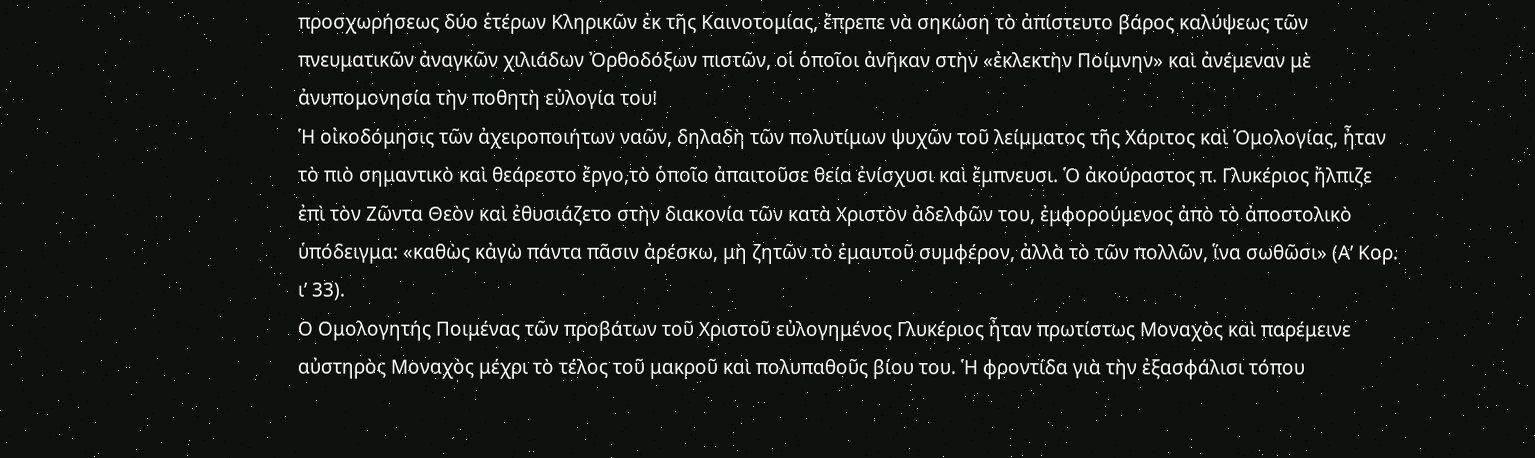προσχωρήσεως δύο ἑτέρων Κληρικῶν ἐκ τῆς Καινοτομίας, ἔπρεπε νὰ σηκώση τὸ ἀπίστευτο βάρος καλύψεως τῶν πνευματικῶν ἀναγκῶν χιλιάδων Ὀρθοδόξων πιστῶν, οἱ ὁποῖοι ἀνῆκαν στὴν «ἐκλεκτὴν Ποίμνην» καὶ ἀνέμεναν μὲ ἀνυπομονησία τὴν ποθητὴ εὐλογία του!
Ἡ οἰκοδόμησις τῶν ἀχειροποιήτων ναῶν, δηλαδὴ τῶν πολυτίμων ψυχῶν τοῦ λείμματος τῆς Χάριτος καὶ Ὁμολογίας, ἦταν τὸ πιὸ σημαντικὸ καὶ θεάρεστο ἔργο,τὸ ὁποῖο ἀπαιτοῦσε θεία ἐνίσχυσι καὶ ἔμπνευσι. Ὁ ἀκούραστος π. Γλυκέριος ἤλπιζε ἐπὶ τὸν Ζῶντα Θεὸν καὶ ἐθυσιάζετο στὴν διακονία τῶν κατὰ Χριστὸν ἀδελφῶν του, ἐμφορούμενος ἀπὸ τὸ ἀποστολικὸ ὑπόδειγμα: «καθὼς κἀγὼ πάντα πᾶσιν ἀρέσκω, μὴ ζητῶν τὸ ἐμαυτοῦ συμφέρον, ἀλλὰ τὸ τῶν πολλῶν, ἵνα σωθῶσι» (Α’ Κορ. ι’ 33).
Ο Ομολογητής Ποιμένας τῶν προβάτων τοῦ Χριστοῦ εὐλογημένος Γλυκέριος ἦταν πρωτίστως Μοναχὸς καὶ παρέμεινε αὐστηρὸς Μοναχὸς μέχρι τὸ τέλος τοῦ μακροῦ καὶ πολυπαθοῦς βίου του. Ἡ φροντίδα γιὰ τὴν ἐξασφάλισι τόπου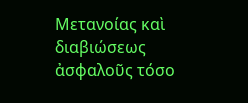Μετανοίας καὶ διαβιώσεως ἀσφαλοῦς τόσο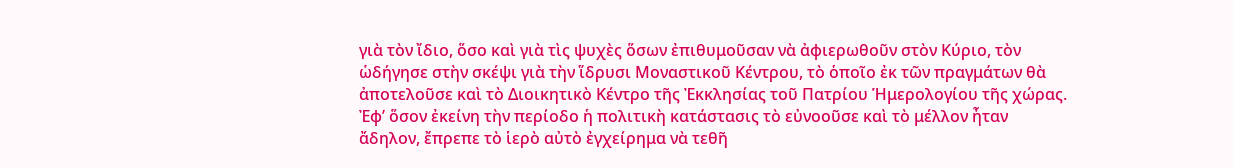γιὰ τὸν ἴδιο, ὅσο καὶ γιὰ τὶς ψυχὲς ὅσων ἐπιθυμοῦσαν νὰ ἀφιερωθοῦν στὸν Κύριο, τὸν ὡδήγησε στὴν σκέψι γιὰ τὴν ἵδρυσι Μοναστικοῦ Κέντρου, τὸ ὁποῖο ἐκ τῶν πραγμάτων θὰ ἀποτελοῦσε καὶ τὸ Διοικητικὸ Κέντρο τῆς Ἐκκλησίας τοῦ Πατρίου Ἡμερολογίου τῆς χώρας.
Ἐφ’ ὅσον ἐκείνη τὴν περίοδο ἡ πολιτικὴ κατάστασις τὸ εὐνοοῦσε καὶ τὸ μέλλον ἦταν ἄδηλον, ἔπρεπε τὸ ἱερὸ αὐτὸ ἐγχείρημα νὰ τεθῆ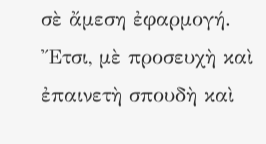σὲ ἄμεση ἐφαρμογή. Ἔτσι, μὲ προσευχὴ καὶ ἐπαινετὴ σπουδὴ καὶ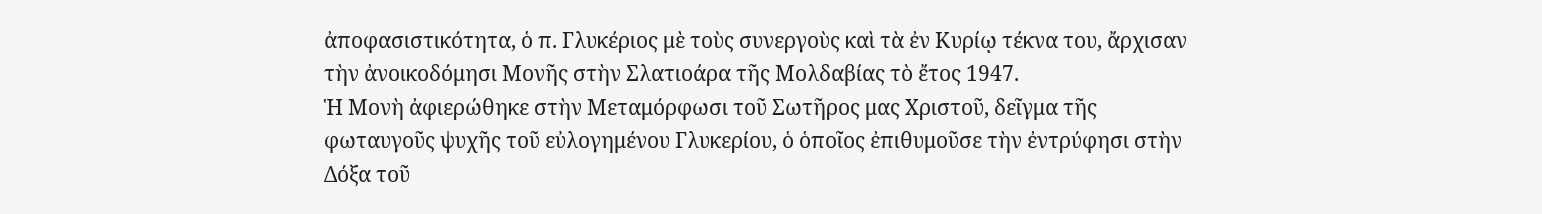ἀποφασιστικότητα, ὁ π. Γλυκέριος μὲ τοὺς συνεργοὺς καὶ τὰ ἐν Κυρίῳ τέκνα του, ἄρχισαν τὴν ἀνοικοδόμησι Μονῆς στὴν Σλατιοάρα τῆς Μολδαβίας τὸ ἔτος 1947.
Ἡ Μονὴ ἀφιερώθηκε στὴν Μεταμόρφωσι τοῦ Σωτῆρος μας Χριστοῦ, δεῖγμα τῆς φωταυγοῦς ψυχῆς τοῦ εὐλογημένου Γλυκερίου, ὁ ὁποῖος ἐπιθυμοῦσε τὴν ἐντρύφησι στὴν Δόξα τοῦ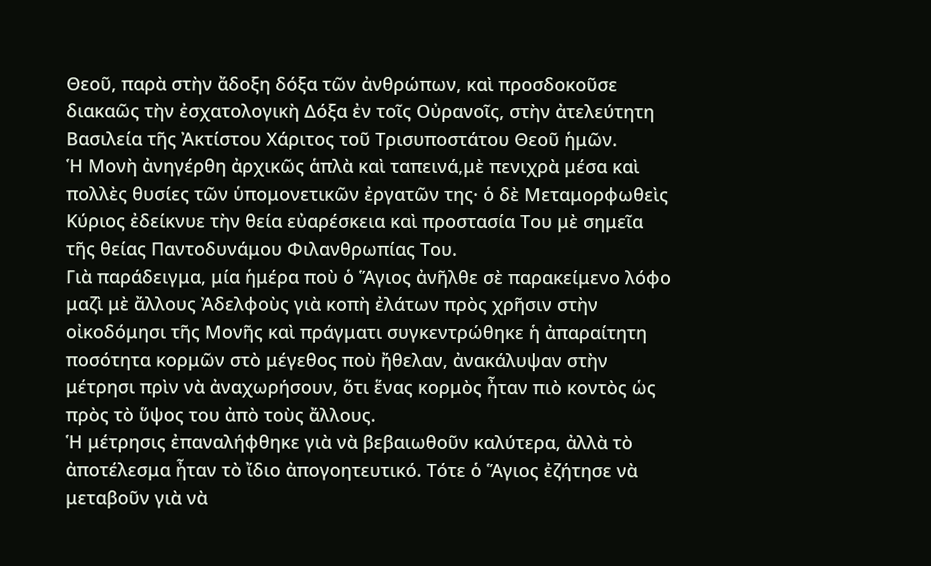Θεοῦ, παρὰ στὴν ἄδοξη δόξα τῶν ἀνθρώπων, καὶ προσδοκοῦσε διακαῶς τὴν ἐσχατολογικὴ Δόξα ἐν τοῖς Οὐρανοῖς, στὴν ἀτελεύτητη Βασιλεία τῆς Ἀκτίστου Χάριτος τοῦ Τρισυποστάτου Θεοῦ ἡμῶν.
Ἡ Μονὴ ἀνηγέρθη ἀρχικῶς ἁπλὰ καὶ ταπεινά,μὲ πενιχρὰ μέσα καὶ πολλὲς θυσίες τῶν ὑπομονετικῶν ἐργατῶν της· ὁ δὲ Μεταμορφωθεὶς Κύριος ἐδείκνυε τὴν θεία εὐαρέσκεια καὶ προστασία Του μὲ σημεῖα τῆς θείας Παντοδυνάμου Φιλανθρωπίας Του.
Γιὰ παράδειγμα, μία ἡμέρα ποὺ ὁ Ἅγιος ἀνῆλθε σὲ παρακείμενο λόφο μαζὶ μὲ ἄλλους Ἀδελφοὺς γιὰ κοπὴ ἐλάτων πρὸς χρῆσιν στὴν οἰκοδόμησι τῆς Μονῆς καὶ πράγματι συγκεντρώθηκε ἡ ἀπαραίτητη ποσότητα κορμῶν στὸ μέγεθος ποὺ ἤθελαν, ἀνακάλυψαν στὴν μέτρησι πρὶν νὰ ἀναχωρήσουν, ὅτι ἕνας κορμὸς ἦταν πιὸ κοντὸς ὡς πρὸς τὸ ὕψος του ἀπὸ τοὺς ἄλλους.
Ἡ μέτρησις ἐπαναλήφθηκε γιὰ νὰ βεβαιωθοῦν καλύτερα, ἀλλὰ τὸ ἀποτέλεσμα ἦταν τὸ ἴδιο ἀπογοητευτικό. Τότε ὁ Ἅγιος ἐζήτησε νὰ μεταβοῦν γιὰ νὰ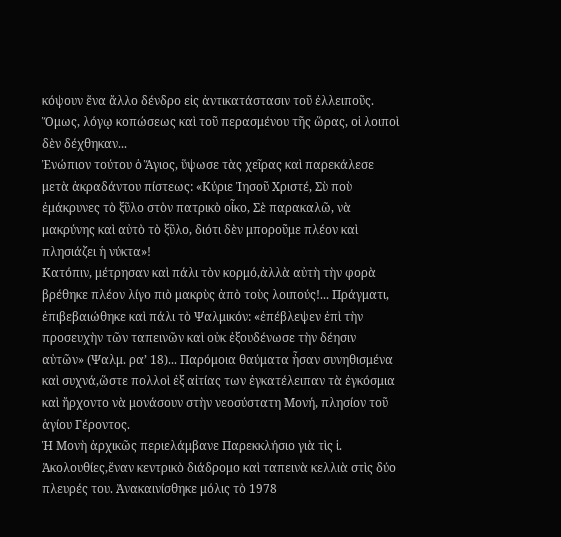κόψουν ἕνα ἄλλο δένδρο εἰς ἀντικατάστασιν τοῦ ἐλλειποῦς. Ὅμως, λόγῳ κοπώσεως καὶ τοῦ περασμένου τῆς ὥρας, οἱ λοιποὶ δὲν δέχθηκαν...
Ἐνώπιον τούτου ὁ Ἅγιος, ὕψωσε τὰς χεῖρας καὶ παρεκάλεσε μετὰ ἀκραδάντου πίστεως: «Κύριε Ἰησοῦ Χριστέ, Σὺ ποὺ ἐμάκρυνες τὸ ξῦλο στὸν πατρικὸ οἶκο, Σὲ παρακαλῶ, νὰ μακρύνης καὶ αὐτὸ τὸ ξῦλο, διότι δὲν μποροῦμε πλέον καὶ πλησιάζει ἡ νύκτα»!
Κατόπιν, μέτρησαν καὶ πάλι τὸν κορμό,ἀλλὰ αὐτὴ τὴν φορὰ βρέθηκε πλέον λίγο πιὸ μακρὺς ἀπὸ τοὺς λοιπούς!... Πράγματι, ἐπιβεβαιώθηκε καὶ πάλι τὸ Ψαλμικόν: «ἐπέβλεψεν ἐπὶ τὴν προσευχὴν τῶν ταπεινῶν καὶ οὐκ ἐξουδένωσε τὴν δέησιν αὐτῶν» (Ψαλμ. ρα’ 18)... Παρόμοια θαύματα ἦσαν συνηθισμένα καὶ συχνά,ὥστε πολλοὶ ἐξ αἰτίας των ἐγκατέλειπαν τὰ ἐγκόσμια καὶ ἤρχοντο νὰ μονάσουν στὴν νεοσύστατη Μονή, πλησίον τοῦ ἁγίου Γέροντος.
Ἡ Μονὴ ἀρχικῶς περιελάμβανε Παρεκκλήσιο γιὰ τὶς ἱ. Ἀκολουθίες,ἕναν κεντρικὸ διάδρομο καὶ ταπεινὰ κελλιὰ στὶς δύο πλευρές του. Ἀνακαινίσθηκε μόλις τὸ 1978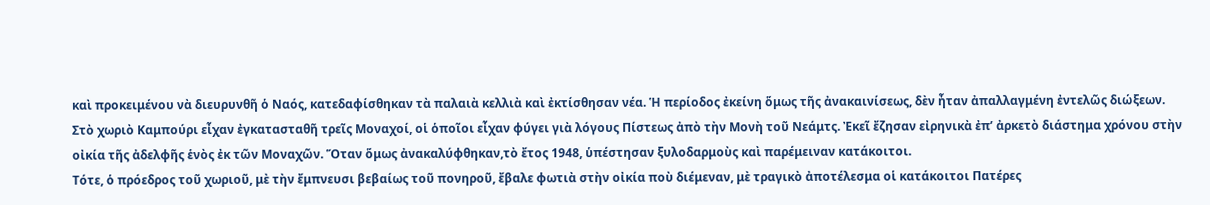καὶ προκειμένου νὰ διευρυνθῆ ὁ Ναός, κατεδαφίσθηκαν τὰ παλαιὰ κελλιὰ καὶ ἐκτίσθησαν νέα. Ἡ περίοδος ἐκείνη ὅμως τῆς ἀνακαινίσεως, δὲν ἦταν ἀπαλλαγμένη ἐντελῶς διώξεων.
Στὸ χωριὸ Καμπούρι εἶχαν ἐγκατασταθῆ τρεῖς Μοναχοί, οἱ ὁποῖοι εἶχαν φύγει γιὰ λόγους Πίστεως ἀπὸ τὴν Μονὴ τοῦ Νεάμτς. Ἐκεῖ ἔζησαν εἰρηνικὰ ἐπ’ ἀρκετὸ διάστημα χρόνου στὴν οἰκία τῆς ἀδελφῆς ἑνὸς ἐκ τῶν Μοναχῶν. Ὅταν ὅμως ἀνακαλύφθηκαν,τὸ ἔτος 1948, ὑπέστησαν ξυλοδαρμοὺς καὶ παρέμειναν κατάκοιτοι.
Τότε, ὁ πρόεδρος τοῦ χωριοῦ, μὲ τὴν ἔμπνευσι βεβαίως τοῦ πονηροῦ, ἔβαλε φωτιὰ στὴν οἰκία ποὺ διέμεναν, μὲ τραγικὸ ἀποτέλεσμα οἱ κατάκοιτοι Πατέρες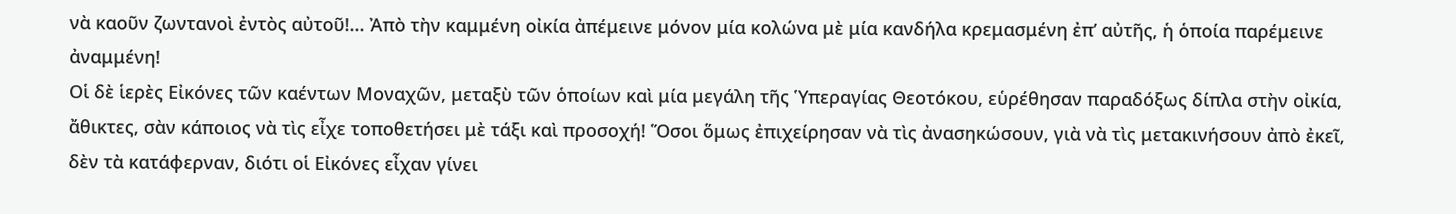νὰ καοῦν ζωντανοὶ ἐντὸς αὐτοῦ!... Ἀπὸ τὴν καμμένη οἰκία ἀπέμεινε μόνον μία κολώνα μὲ μία κανδήλα κρεμασμένη ἐπ’ αὐτῆς, ἡ ὁποία παρέμεινε ἀναμμένη!
Οἱ δὲ ἱερὲς Εἰκόνες τῶν καέντων Μοναχῶν, μεταξὺ τῶν ὁποίων καὶ μία μεγάλη τῆς Ὑπεραγίας Θεοτόκου, εὑρέθησαν παραδόξως δίπλα στὴν οἰκία, ἄθικτες, σὰν κάποιος νὰ τὶς εἶχε τοποθετήσει μὲ τάξι καὶ προσοχή! Ὅσοι ὅμως ἐπιχείρησαν νὰ τὶς ἀνασηκώσουν, γιὰ νὰ τὶς μετακινήσουν ἀπὸ ἐκεῖ, δὲν τὰ κατάφερναν, διότι οἱ Εἰκόνες εἶχαν γίνει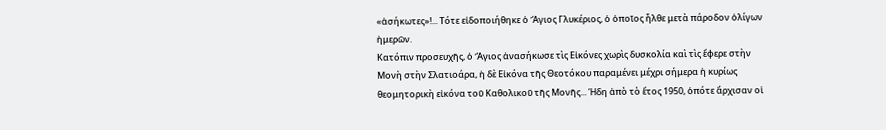«ἀσήκωτες»!... Τότε εἰδοποιήθηκε ὁ Ἅγιος Γλυκέριος, ὁ ὁποῖος ἦλθε μετὰ πάροδον ὀλίγων ἡμερῶν.
Κατόπιν προσευχῆς, ὁ Ἅγιος ἀνασήκωσε τὶς Εἰκόνες χωρὶς δυσκολία καὶ τὶς ἔφερε στὴν Μονὴ στὴν Σλατιοάρα, ἡ δὲ Εἰκόνα τῆς Θεοτόκου παραμένει μέχρι σήμερα ἡ κυρίως θεομητορικὴ εἰκόνα τοῦ Καθολικοῦ τῆς Μονῆς... Ήδη ἀπὸ τὸ ἔτος 1950, ὁπότε ἄρχισαν οἱ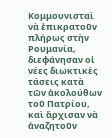Κομμουνισταὶ νὰ ἐπικρατοῦν πλήρως στὴν Ρουμανία, διεφάνησαν οἱ νέες διωκτικὲς τάσεις κατὰ τῶν ἀκολούθων τοῦ Πατρίου, καὶ ἄρχισαν νὰ ἀναζητοῦν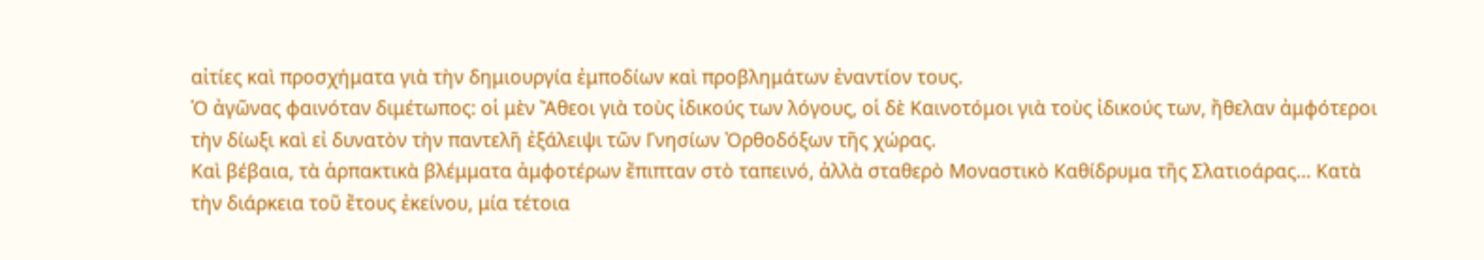αἰτίες καὶ προσχήματα γιὰ τὴν δημιουργία ἐμποδίων καὶ προβλημάτων ἐναντίον τους.
Ὁ ἀγῶνας φαινόταν διμέτωπος: οἱ μὲν Ἄθεοι γιὰ τοὺς ἰδικούς των λόγους, οἱ δὲ Καινοτόμοι γιὰ τοὺς ἰδικούς των, ἤθελαν ἀμφότεροι τὴν δίωξι καὶ εἰ δυνατὸν τὴν παντελῆ ἐξάλειψι τῶν Γνησίων Ὀρθοδόξων τῆς χώρας.
Καὶ βέβαια, τὰ ἁρπακτικὰ βλέμματα ἀμφοτέρων ἔπιπταν στὸ ταπεινό, ἀλλὰ σταθερὸ Μοναστικὸ Καθίδρυμα τῆς Σλατιοάρας... Κατὰ τὴν διάρκεια τοῦ ἔτους ἐκείνου, μία τέτοια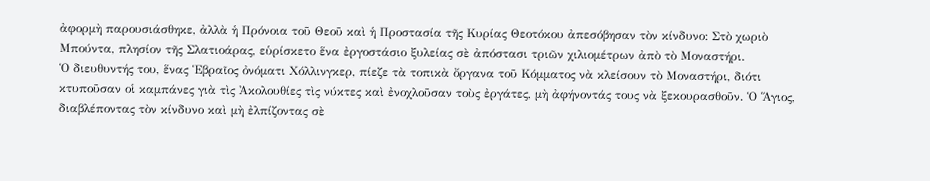ἀφορμὴ παρουσιάσθηκε, ἀλλὰ ἡ Πρόνοια τοῦ Θεοῦ καὶ ἡ Προστασία τῆς Κυρίας Θεοτόκου ἀπεσόβησαν τὸν κίνδυνο: Στὸ χωριὸ Μπούντα, πλησίον τῆς Σλατιοάρας, εὑρίσκετο ἕνα ἐργοστάσιο ξυλείας σὲ ἀπόστασι τριῶν χιλιομέτρων ἀπὸ τὸ Μοναστήρι.
Ὁ διευθυντής του, ἕνας Ἑβραῖος ὀνόματι Χόλλινγκερ, πίεζε τὰ τοπικὰ ὄργανα τοῦ Κόμματος νὰ κλείσουν τὸ Μοναστήρι, διότι κτυποῦσαν οἱ καμπάνες γιὰ τὶς Ἀκολουθίες τὶς νύκτες καὶ ἐνοχλοῦσαν τοὺς ἐργάτες, μὴ ἀφήνοντάς τους νὰ ξεκουρασθοῦν. Ὁ Ἅγιος, διαβλέποντας τὸν κίνδυνο καὶ μὴ ἐλπίζοντας σὲ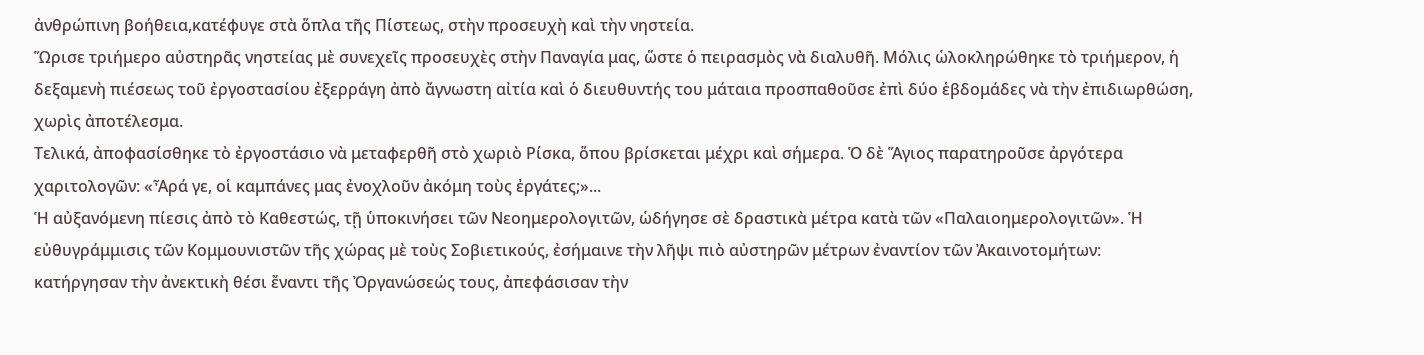ἀνθρώπινη βοήθεια,κατέφυγε στὰ ὅπλα τῆς Πίστεως, στὴν προσευχὴ καὶ τὴν νηστεία.
Ὥρισε τριήμερο αὐστηρᾶς νηστείας μὲ συνεχεῖς προσευχὲς στὴν Παναγία μας, ὥστε ὁ πειρασμὸς νὰ διαλυθῆ. Μόλις ὡλοκληρώθηκε τὸ τριήμερον, ἡ δεξαμενὴ πιέσεως τοῦ ἐργοστασίου ἐξερράγη ἀπὸ ἄγνωστη αἰτία καὶ ὁ διευθυντής του μάταια προσπαθοῦσε ἐπὶ δύο ἑβδομάδες νὰ τὴν ἐπιδιωρθώση, χωρὶς ἀποτέλεσμα.
Τελικά, ἀποφασίσθηκε τὸ ἐργοστάσιο νὰ μεταφερθῆ στὸ χωριὸ Ρίσκα, ὅπου βρίσκεται μέχρι καὶ σήμερα. Ὁ δὲ Ἅγιος παρατηροῦσε ἀργότερα χαριτολογῶν: «Ἆρά γε, οἱ καμπάνες μας ἐνοχλοῦν ἀκόμη τοὺς ἐργάτες;»...
Ἡ αὐξανόμενη πίεσις ἀπὸ τὸ Καθεστώς, τῇ ὑποκινήσει τῶν Νεοημερολογιτῶν, ὡδήγησε σὲ δραστικὰ μέτρα κατὰ τῶν «Παλαιοημερολογιτῶν». Ἡ εὐθυγράμμισις τῶν Κομμουνιστῶν τῆς χώρας μὲ τοὺς Σοβιετικούς, ἐσήμαινε τὴν λῆψι πιὸ αὐστηρῶν μέτρων ἐναντίον τῶν Ἀκαινοτομήτων:
κατήργησαν τὴν ἀνεκτικὴ θέσι ἔναντι τῆς Ὀργανώσεώς τους, ἀπεφάσισαν τὴν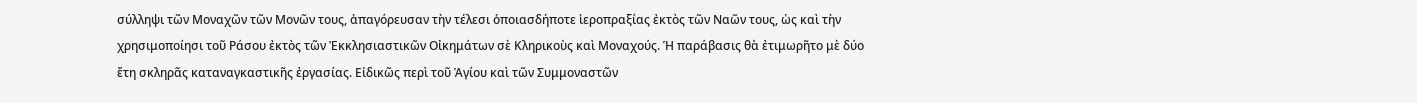σύλληψι τῶν Μοναχῶν τῶν Μονῶν τους, ἀπαγόρευσαν τὴν τέλεσι ὁποιασδήποτε ἱεροπραξίας ἐκτὸς τῶν Ναῶν τους, ὡς καὶ τὴν χρησιμοποίησι τοῦ Ράσου ἐκτὸς τῶν Ἐκκλησιαστικῶν Οἰκημάτων σὲ Κληρικοὺς καὶ Μοναχούς. Ἡ παράβασις θὰ ἐτιμωρῆτο μὲ δύο ἔτη σκληρᾶς καταναγκαστικῆς ἐργασίας. Εἰδικῶς περὶ τοῦ Ἁγίου καὶ τῶν Συμμοναστῶν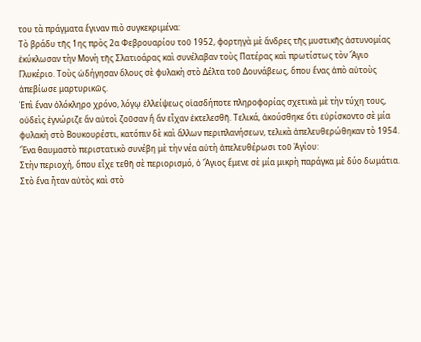του τὰ πράγματα ἔγιναν πιὸ συγκεκριμένα:
Τὸ βράδυ τῆς 1ης πρὸς 2α Φεβρουαρίου τοῦ 1952, φορτηγὰ μὲ ἄνδρες τῆς μυστικῆς ἀστυνομίας ἐκύκλωσαν τὴν Μονὴ τῆς Σλατιοάρας καὶ συνέλαβαν τοὺς Πατέρας καὶ πρωτίστως τὸν Ἅγιο Γλυκέριο. Τοὺς ὡδήγησαν ὅλους σὲ φυλακὴ στὸ Δέλτα τοῦ Δουνάβεως, ὅπου ἕνας ἀπὸ αὐτοὺς ἀπεβίωσε μαρτυρικῶς.
Ἐπὶ ἕναν ὁλόκληρο χρόνο, λόγῳ ἐλλείψεως οἱασδήποτε πληροφορίας σχετικὰ μὲ τὴν τύχη τους, οὐδεὶς ἐγνώριζε ἄν αὐτοὶ ζοῦσαν ἤ ἄν εἶχαν ἐκτελεσθῆ. Τελικά, ἀκούσθηκε ὅτι εὑρίσκοντο σὲ μία φυλακὴ στὸ Βουκουρέστι, κατόπιν δὲ καὶ ἄλλων περιπλανήσεων, τελικὰ ἀπελευθερώθηκαν τὸ 1954. Ἕνα θαυμαστὸ περιστατικὸ συνέβη μὲ τὴν νέα αὐτὴ ἀπελευθέρωσι τοῦ Ἁγίου:
Στὴν περιοχή, ὅπου εἶχε τεθῆ σὲ περιορισμό, ὁ Ἅγιος ἔμενε σὲ μία μικρὴ παράγκα μὲ δύο δωμάτια.
Στὸ ἕνα ἦταν αὐτὸς καὶ στὸ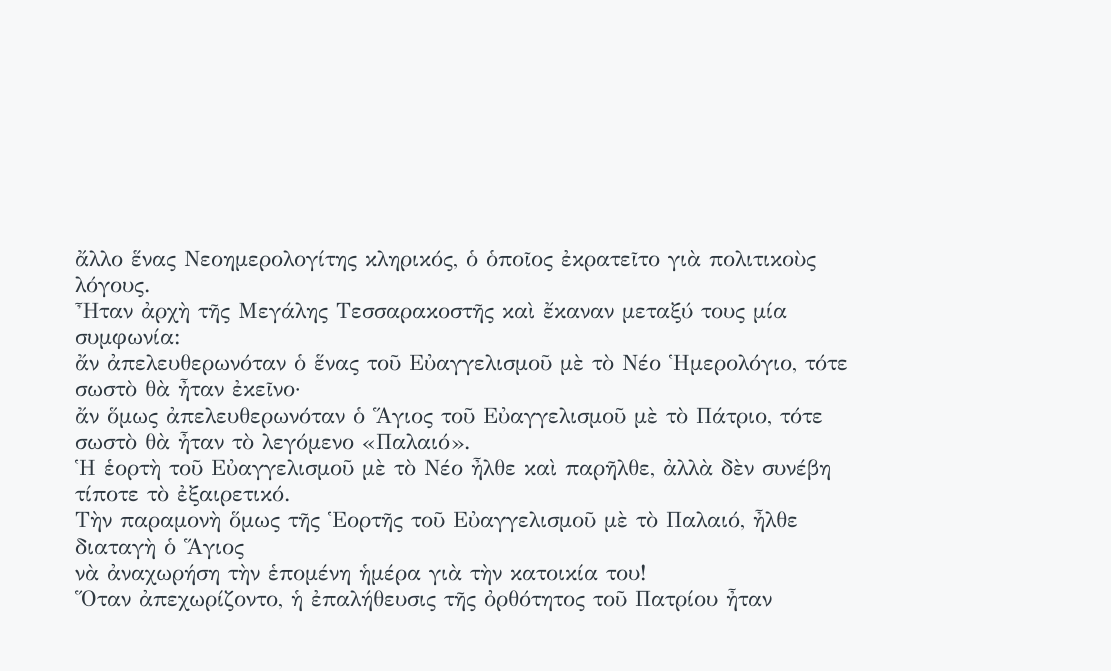ἄλλο ἕνας Νεοημερολογίτης κληρικός, ὁ ὁποῖος ἐκρατεῖτο γιὰ πολιτικοὺς λόγους.
Ἦταν ἀρχὴ τῆς Μεγάλης Τεσσαρακοστῆς καὶ ἔκαναν μεταξύ τους μία συμφωνία:
ἄν ἀπελευθερωνόταν ὁ ἕνας τοῦ Εὐαγγελισμοῦ μὲ τὸ Νέο Ἡμερολόγιο, τότε σωστὸ θὰ ἦταν ἐκεῖνο·
ἄν ὅμως ἀπελευθερωνόταν ὁ Ἅγιος τοῦ Εὐαγγελισμοῦ μὲ τὸ Πάτριο, τότε σωστὸ θὰ ἦταν τὸ λεγόμενο «Παλαιό».
Ἡ ἑορτὴ τοῦ Εὐαγγελισμοῦ μὲ τὸ Νέο ἦλθε καὶ παρῆλθε, ἀλλὰ δὲν συνέβη τίποτε τὸ ἐξαιρετικό.
Τὴν παραμονὴ ὅμως τῆς Ἑορτῆς τοῦ Εὐαγγελισμοῦ μὲ τὸ Παλαιό, ἦλθε διαταγὴ ὁ Ἅγιος
νὰ ἀναχωρήση τὴν ἑπομένη ἡμέρα γιὰ τὴν κατοικία του!
Ὅταν ἀπεχωρίζοντο, ἡ ἐπαλήθευσις τῆς ὀρθότητος τοῦ Πατρίου ἦταν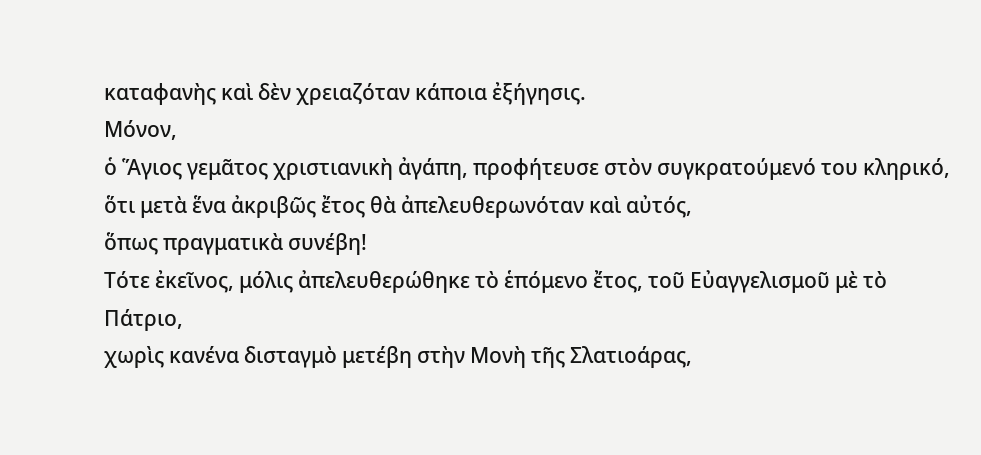καταφανὴς καὶ δὲν χρειαζόταν κάποια ἐξήγησις.
Μόνον,
ὁ Ἅγιος γεμᾶτος χριστιανικὴ ἀγάπη, προφήτευσε στὸν συγκρατούμενό του κληρικό,
ὅτι μετὰ ἕνα ἀκριβῶς ἔτος θὰ ἀπελευθερωνόταν καὶ αὐτός,
ὅπως πραγματικὰ συνέβη!
Τότε ἐκεῖνος, μόλις ἀπελευθερώθηκε τὸ ἑπόμενο ἔτος, τοῦ Εὐαγγελισμοῦ μὲ τὸ Πάτριο,
χωρὶς κανένα δισταγμὸ μετέβη στὴν Μονὴ τῆς Σλατιοάρας,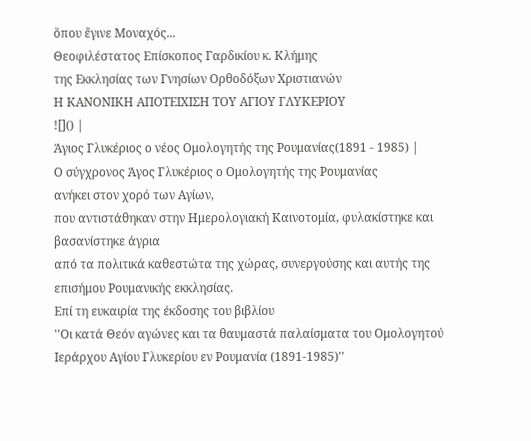ὅπου ἔγινε Μοναχός...
Θεοφιλέστατος Επίσκοπος Γαρδικίου κ. Κλήμης
της Εκκλησίας των Γνησίων Ορθοδόξων Χριστιανών
Η ΚΑΝΟΝΙΚΗ ΑΠΟΤΕΙΧΙΣΗ ΤΟΥ ΑΓΙΟΥ ΓΛΥΚΕΡΙΟΥ
![]() |
Άγιος Γλυκέριος ο νέος Ομολογητής της Ρουμανίας(1891 - 1985) |
Ο σύγχρονος Άγος Γλυκέριος ο Ομολογητής της Ρουμανίας
ανήκει στον χορό των Αγίων,
που αντιστάθηκαν στην Ημερολογιακή Καινοτομία, φυλακίστηκε και βασανίστηκε άγρια
από τα πολιτικά καθεστώτα της χώρας, συνεργούσης και αυτής της επισήμου Ρουμανικής εκκλησίας.
Επί τη ευκαιρία της έκδοσης του βιβλίου
''Οι κατά Θεόν αγώνες και τα θαυμαστά παλαίσματα του Ομολογητού Ιεράρχου Αγίου Γλυκερίου εν Ρουμανία (1891-1985)''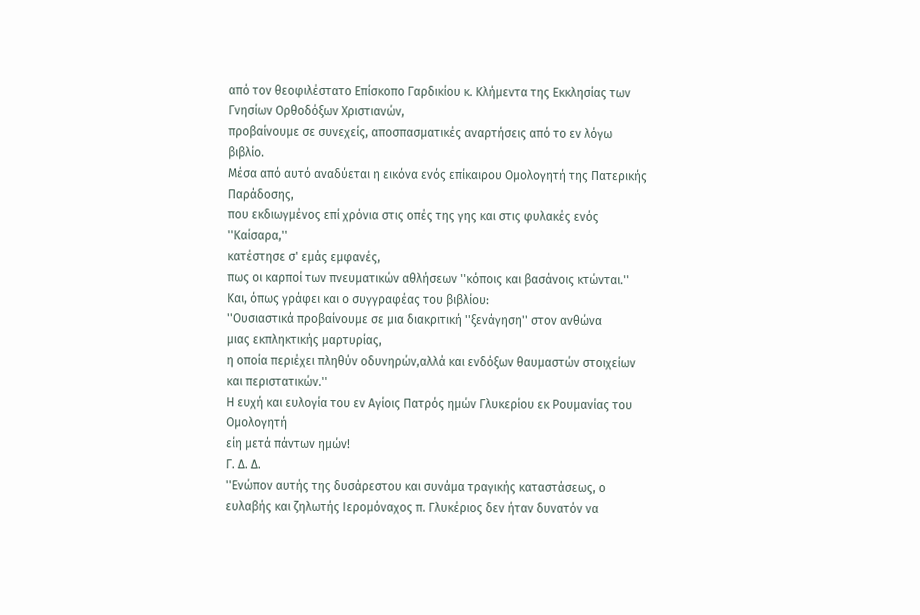από τον θεοφιλέστατο Επίσκοπο Γαρδικίου κ. Κλήμεντα της Εκκλησίας των Γνησίων Ορθοδόξων Χριστιανών,
προβαίνουμε σε συνεχείς, αποσπασματικές αναρτήσεις από το εν λόγω βιβλίο.
Μέσα από αυτό αναδύεται η εικόνα ενός επίκαιρου Ομολογητή της Πατερικής Παράδοσης,
που εκδιωγμένος επί χρόνια στις οπές της γης και στις φυλακές ενός ''Καίσαρα,''
κατέστησε σ' εμάς εμφανές,
πως οι καρποί των πνευματικών αθλήσεων ''κόποις και βασάνοις κτώνται.''
Και, όπως γράφει και ο συγγραφέας του βιβλίου:
''Ουσιαστικά προβαίνουμε σε μια διακριτική ''ξενάγηση'' στον ανθώνα
μιας εκπληκτικής μαρτυρίας,
η οποία περιέχει πληθύν οδυνηρών,αλλά και ενδόξων θαυμαστών στοιχείων και περιστατικών.''
Η ευχή και ευλογία του εν Αγίοις Πατρός ημών Γλυκερίου εκ Ρουμανίας του Ομολογητή
είη μετά πάντων ημών!
Γ. Δ. Δ.
''Ενώπον αυτής της δυσάρεστου και συνάμα τραγικής καταστάσεως, ο ευλαβής και ζηλωτής Ιερομόναχος π. Γλυκέριος δεν ήταν δυνατόν να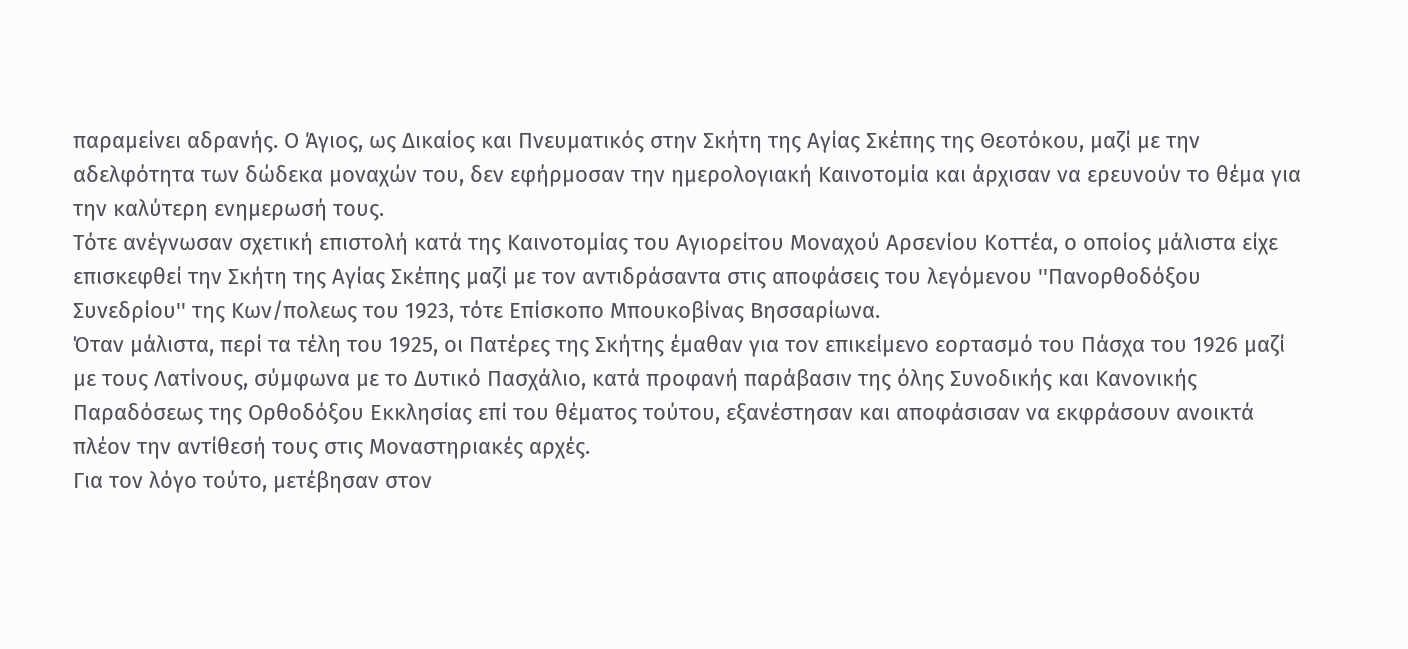παραμείνει αδρανής. Ο Άγιος, ως Δικαίος και Πνευματικός στην Σκήτη της Αγίας Σκέπης της Θεοτόκου, μαζί με την αδελφότητα των δώδεκα μοναχών του, δεν εφήρμοσαν την ημερολογιακή Καινοτομία και άρχισαν να ερευνούν το θέμα για την καλύτερη ενημερωσή τους.
Τότε ανέγνωσαν σχετική επιστολή κατά της Καινοτομίας του Αγιορείτου Μοναχού Αρσενίου Κοττέα, ο οποίος μάλιστα είχε επισκεφθεί την Σκήτη της Αγίας Σκέπης μαζί με τον αντιδράσαντα στις αποφάσεις του λεγόμενου ''Πανορθοδόξου Συνεδρίου'' της Κων/πολεως του 1923, τότε Επίσκοπο Μπουκοβίνας Βησσαρίωνα.
Όταν μάλιστα, περί τα τέλη του 1925, οι Πατέρες της Σκήτης έμαθαν για τον επικείμενο εορτασμό του Πάσχα του 1926 μαζί με τους Λατίνους, σύμφωνα με το Δυτικό Πασχάλιο, κατά προφανή παράβασιν της όλης Συνοδικής και Κανονικής Παραδόσεως της Ορθοδόξου Εκκλησίας επί του θέματος τούτου, εξανέστησαν και αποφάσισαν να εκφράσουν ανοικτά πλέον την αντίθεσή τους στις Μοναστηριακές αρχές.
Για τον λόγο τούτο, μετέβησαν στον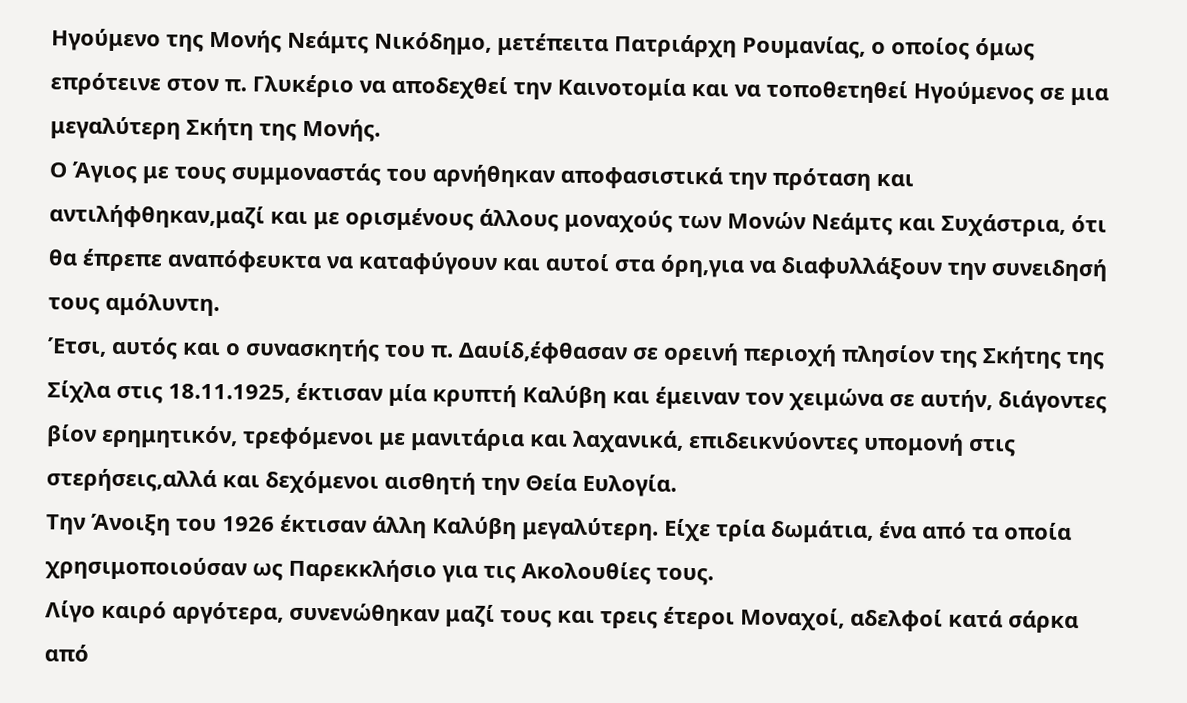Ηγούμενο της Μονής Νεάμτς Νικόδημο, μετέπειτα Πατριάρχη Ρουμανίας, ο οποίος όμως επρότεινε στον π. Γλυκέριο να αποδεχθεί την Καινοτομία και να τοποθετηθεί Ηγούμενος σε μια μεγαλύτερη Σκήτη της Μονής.
Ο Άγιος με τους συμμοναστάς του αρνήθηκαν αποφασιστικά την πρόταση και αντιλήφθηκαν,μαζί και με ορισμένους άλλους μοναχούς των Μονών Νεάμτς και Συχάστρια, ότι θα έπρεπε αναπόφευκτα να καταφύγουν και αυτοί στα όρη,για να διαφυλλάξουν την συνειδησή τους αμόλυντη.
Έτσι, αυτός και ο συνασκητής του π. Δαυίδ,έφθασαν σε ορεινή περιοχή πλησίον της Σκήτης της Σίχλα στις 18.11.1925, έκτισαν μία κρυπτή Καλύβη και έμειναν τον χειμώνα σε αυτήν, διάγοντες βίον ερημητικόν, τρεφόμενοι με μανιτάρια και λαχανικά, επιδεικνύοντες υπομονή στις στερήσεις,αλλά και δεχόμενοι αισθητή την Θεία Ευλογία.
Την Άνοιξη του 1926 έκτισαν άλλη Καλύβη μεγαλύτερη. Είχε τρία δωμάτια, ένα από τα οποία χρησιμοποιούσαν ως Παρεκκλήσιο για τις Ακολουθίες τους.
Λίγο καιρό αργότερα, συνενώθηκαν μαζί τους και τρεις έτεροι Μοναχοί, αδελφοί κατά σάρκα από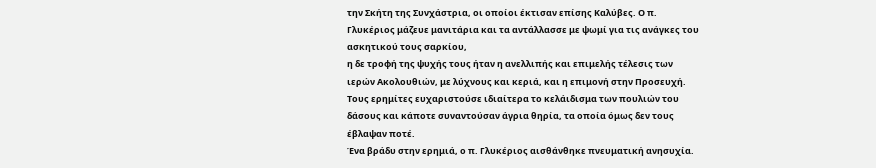την Σκήτη της Συνχάστρια, οι οποίοι έκτισαν επίσης Καλύβες. Ο π. Γλυκέριος μάζευε μανιτάρια και τα αντάλλασσε με ψωμί για τις ανάγκες του ασκητικού τους σαρκίου,
η δε τροφή της ψυχής τους ήταν η ανελλιπής και επιμελής τέλεσις των ιερών Ακολουθιών, με λύχνους και κεριά, και η επιμονή στην Προσευχή. Τους ερημίτες ευχαριστούσε ιδιαίτερα το κελάιδισμα των πουλιών του δάσους και κάποτε συναντούσαν άγρια θηρία, τα οποία όμως δεν τους έβλαψαν ποτέ.
Ένα βράδυ στην ερημιά, ο π. Γλυκέριος αισθάνθηκε πνευματική ανησυχία.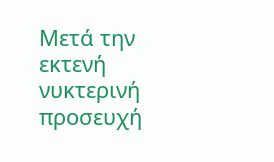Μετά την εκτενή νυκτερινή προσευχή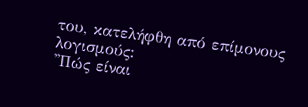του, κατελήφθη από επίμονους λογισμούς:
''Πώς είναι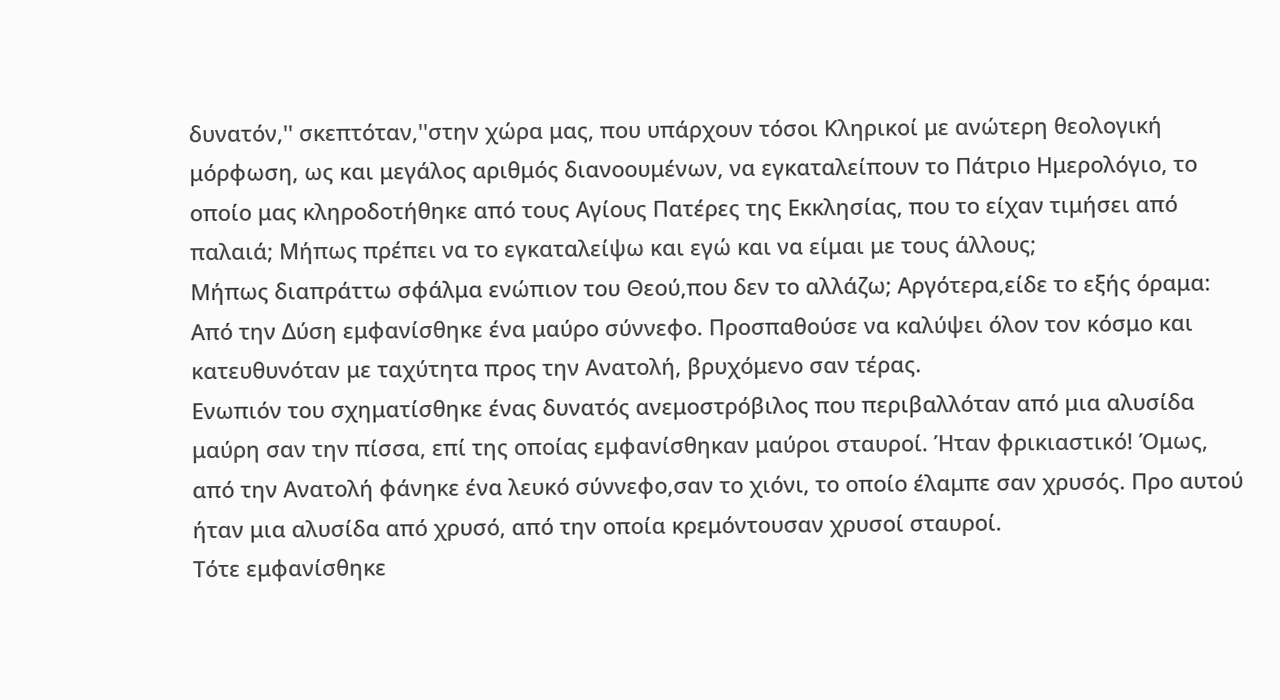δυνατόν,'' σκεπτόταν,''στην χώρα μας, που υπάρχουν τόσοι Κληρικοί με ανώτερη θεολογική μόρφωση, ως και μεγάλος αριθμός διανοουμένων, να εγκαταλείπουν το Πάτριο Ημερολόγιο, το οποίο μας κληροδοτήθηκε από τους Αγίους Πατέρες της Εκκλησίας, που το είχαν τιμήσει από παλαιά; Μήπως πρέπει να το εγκαταλείψω και εγώ και να είμαι με τους άλλους;
Μήπως διαπράττω σφάλμα ενώπιον του Θεού,που δεν το αλλάζω; Αργότερα,είδε το εξής όραμα: Από την Δύση εμφανίσθηκε ένα μαύρο σύννεφο. Προσπαθούσε να καλύψει όλον τον κόσμο και κατευθυνόταν με ταχύτητα προς την Ανατολή, βρυχόμενο σαν τέρας.
Ενωπιόν του σχηματίσθηκε ένας δυνατός ανεμοστρόβιλος που περιβαλλόταν από μια αλυσίδα μαύρη σαν την πίσσα, επί της οποίας εμφανίσθηκαν μαύροι σταυροί. Ήταν φρικιαστικό! Όμως, από την Ανατολή φάνηκε ένα λευκό σύννεφο,σαν το χιόνι, το οποίο έλαμπε σαν χρυσός. Προ αυτού ήταν μια αλυσίδα από χρυσό, από την οποία κρεμόντουσαν χρυσοί σταυροί.
Τότε εμφανίσθηκε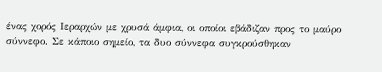ένας χορός Ιεραρχών με χρυσά άμφια, οι οποίοι εβάδιζαν προς το μαύρο σύννεφο. Σε κάποιο σημείο, τα δυο σύννεφα συγκρούσθηκαν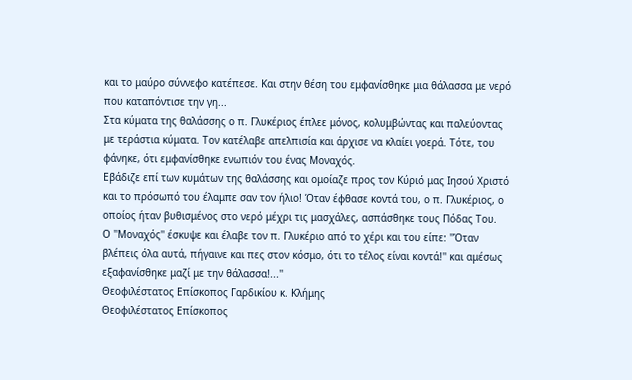και το μαύρο σύννεφο κατέπεσε. Και στην θέση του εμφανίσθηκε μια θάλασσα με νερό που καταπόντισε την γη...
Στα κύματα της θαλάσσης ο π. Γλυκέριος έπλεε μόνος, κολυμβώντας και παλεύοντας με τεράστια κύματα. Τον κατέλαβε απελπισία και άρχισε να κλαίει γοερά. Τότε, του φάνηκε, ότι εμφανίσθηκε ενωπιόν του ένας Μοναχός.
Εβάδιζε επί των κυμάτων της θαλάσσης και ομοίαζε προς τον Κύριό μας Ιησού Χριστό και το πρόσωπό του έλαμπε σαν τον ήλιο! Όταν έφθασε κοντά του, ο π. Γλυκέριος, ο οποίος ήταν βυθισμένος στο νερό μέχρι τις μασχάλες, ασπάσθηκε τους Πόδας Του.
Ο ''Μοναχός'' έσκυψε και έλαβε τον π. Γλυκέριο από το χέρι και του είπε: ''Όταν βλέπεις όλα αυτά, πήγαινε και πες στον κόσμο, ότι το τέλος είναι κοντά!'' και αμέσως εξαφανίσθηκε μαζί με την θάλασσα!...''
Θεοφιλέστατος Επίσκοπος Γαρδικίου κ. Κλήμης
Θεοφιλέστατος Επίσκοπος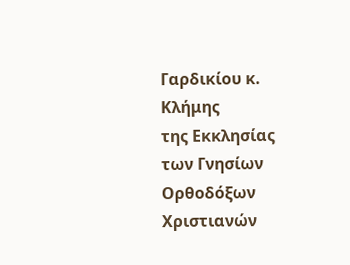Γαρδικίου κ. Κλήμης
της Εκκλησίας των Γνησίων Ορθοδόξων Χριστιανών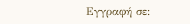Εγγραφή σε: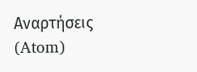Αναρτήσεις (Atom)